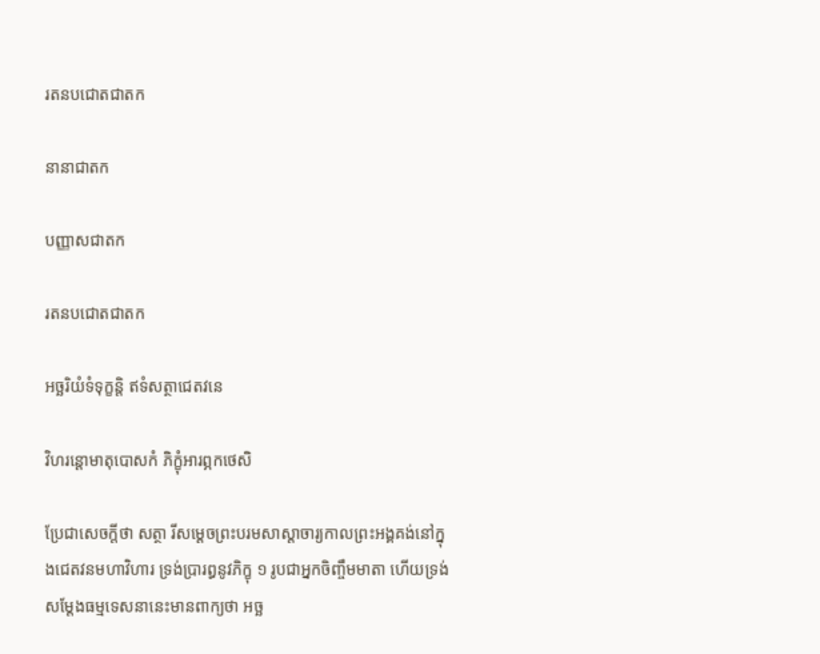រតនបជោតជាតក

នានាជាតក

បញ្ញាសជាតក

រតនបជោតជាតក

អច្ឆរិយំទំទុក្ខន្តិ ឥទំសត្ថាជេតវនេ

វិហរន្តោមាតុបោសកំ ភិក្ខុំអារព្ភកថេសិ

ប្រែជាសេចក្ដីថា សត្ថា រីសម្ដេចព្រះបរមសាស្ដាចារ្យកាលព្រះអង្គគង់នៅក្នុងជេតវនមហាវិហារ ទ្រង់ប្រារព្ធនូវភិក្ខុ ១ រូបជាអ្នកចិញ្ចឹមមាតា ហើយទ្រង់សម្ដែងធម្មទេសនានេះមានពាក្យថា អច្ឆ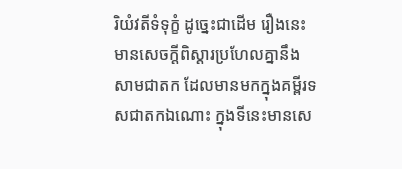រិយំវតីទំទុក្ខំ ដូច្នេះជាដើម រឿងនេះមានសេចក្ដីពិស្ដារប្រហែលគ្នានឹងសាមជាតក ដែលមានមកក្នុងគម្ពីរទសជាតកឯណោះ ក្នុងទីនេះមានសេ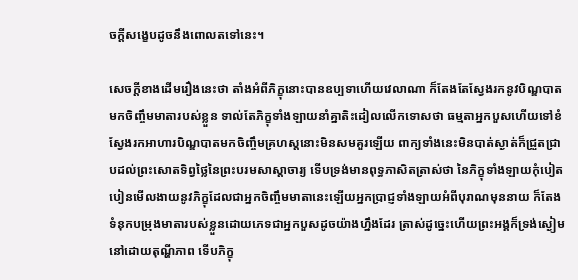ចក្ដីសង្ខេបដូចនឹងពោលតទៅនេះ។

សេចក្ដីខាងដើមរឿងនេះថា តាំងអំពីភិក្ខុនោះបានឧប្បទាហើយវេលាណា ក៏តែងតែស្វែងរកនូវបិណ្ឌបាតមកចិញ្ចឹមមាតារបស់ខ្លួន ទាល់តែភិក្ខុទាំងឡាយនាំគ្នាតិះដៀលលើកទោសថា ធម្មតាអ្នកបួសហើយទៅខំស្វែងរកអាហារបិណ្ឌបាតមកចិញ្ចឹមគ្រហស្ដនោះមិនសមគួរឡើយ ពាក្យទាំងនេះមិនបាត់ស្ងាត់ក៏ជ្រួតជ្រាបដល់ព្រះសោតទិព្វថ្លៃនៃព្រះបរមសាស្ដាចារ្យ ទើបទ្រង់មានពុទ្ធភាសិតត្រាស់ថា នៃភិក្ខុទាំងឡាយកុំបៀតបៀនមើលងាយនូវភិក្ខុដែលជាអ្នកចិញ្ចឹមមាតានេះឡើយអ្នកប្រាជ្ញទាំងឡាយអំពីបុរាណមុននាយ ក៏តែងទំនុកបម្រុងមាតារបស់ខ្លួនដោយភេទជាអ្នកបួសដូចយ៉ាងហ្នឹងដែរ ត្រាស់ដូច្នេះហើយព្រះអង្គក៏ទ្រង់ស្ងៀមនៅដោយតុណ្ហីភាព ទើបភិក្ខុ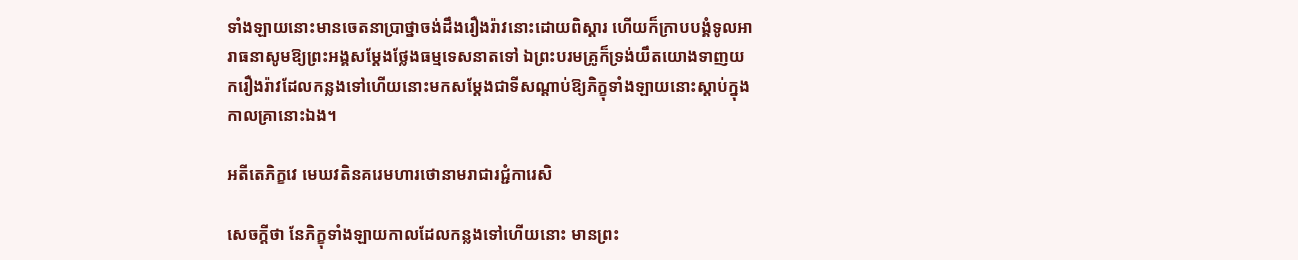ទាំងឡាយនោះមានចេតនាប្រាថ្នាចង់ដឹងរឿងរ៉ាវនោះដោយពិស្ដារ ហើយក៏ក្រាបបង្គំទូលអារាធនាសូមឱ្យព្រះអង្គសម្ដែងថ្លែងធម្មទេសនាតទៅ ឯព្រះបរមគ្រូក៏ទ្រង់យឹតយោងទាញយករឿងរ៉ាវដែលកន្លងទៅហើយនោះមកសម្ដែងជាទីសណ្ដាប់ឱ្យភិក្ខុទាំងឡាយនោះស្ដាប់ក្នុងកាលគ្រានោះឯង។

អតីតេភិក្ខវេ មេឃវតិនគរេមហារថោនាមរាជារជ្ជំការេសិ

សេចក្ដីថា នែភិក្ខុទាំងឡាយកាលដែលកន្លងទៅហើយនោះ មានព្រះ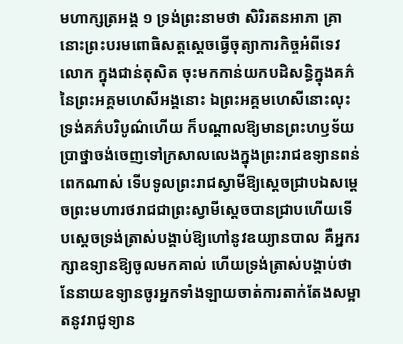មហាក្សត្រអង្គ ១ ទ្រង់ព្រះនាមថា សិរិរតនអាភា គ្រានោះព្រះបរមពោធិសត្តស្ដេចធ្វើចុត្យាការកិច្ចអំពីទេវលោក ក្នុងជាន់តុសិត ចុះមកកាន់យកបដិសន្ធិក្នុងគភ៌នៃព្រះអគ្គមហេសីអង្គនោះ ឯព្រះអគ្គមហេសីនោះលុះទ្រង់គភ៌បរិបូណ៌ហើយ ក៏បណ្ដាលឱ្យមានព្រះហឫទ័យប្រាថ្នាចង់ចេញទៅក្រសាលលេងក្នុងព្រះរាជឧទ្យានពន់ពេកណាស់ ទើបទូលព្រះរាជស្វាមីឱ្យស្ដេចជ្រាបឯសម្ដេចព្រះមហារថរាជជាព្រះស្វាមីស្ដេចបានជ្រាបហើយទើបស្ដេចទ្រង់ត្រាស់បង្គាប់ឱ្យហៅនូវឧយ្យានបាល គឺអ្នករក្សាឧទ្យានឱ្យចូលមកគាល់ ហើយទ្រង់ត្រាស់បង្គាប់ថា នែនាយឧទ្យានចូរអ្នកទាំងឡាយចាត់ការតាក់តែងសម្អាតនូវរាជូទ្យាន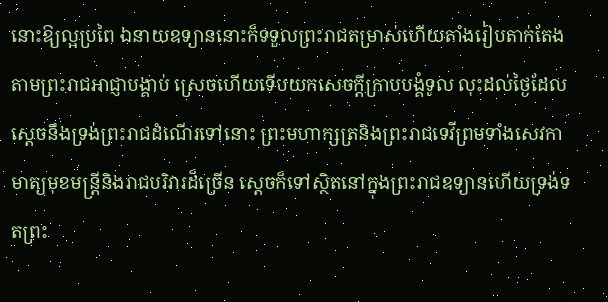នោះឱ្យល្អប្រពៃ ឯនាយឧទ្យាននោះក៏ទទួលព្រះរាជតម្រាស់ហើយតាំងរៀបតាក់តែងតាមព្រះរាជអាជ្ញាបង្គាប់ ស្រេចហើយទើបយកសេចក្ដីក្រាបបង្គំទូល លុះដល់ថ្ងៃដែលស្ដេចនឹងទ្រង់ព្រះរាជដំណើរទៅនោះ ព្រះមហាក្សត្រនិងព្រះរាជទេវីព្រមទាំងសេវកាមាត្យមុខមន្រ្តីនិងរាជបរិវារដ៏ច្រើន ស្ដេចក៏ទៅស្ថិតនៅក្នុងព្រះរាជឧទ្យានហើយទ្រង់ទតព្រះ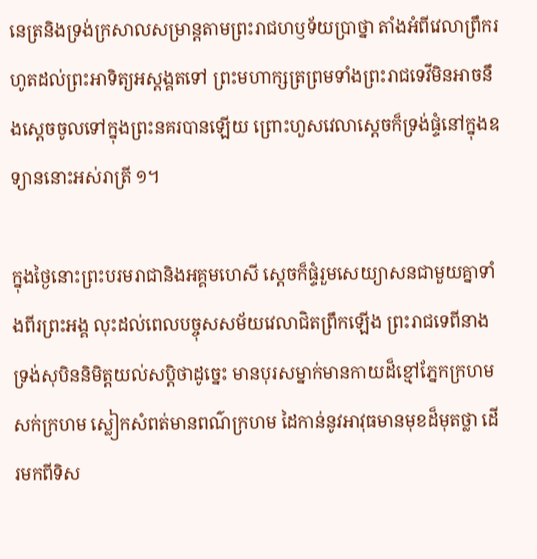នេត្រនិងទ្រង់ក្រសាលសម្រាន្តតាមព្រះរាជហឫទ័យប្រាថ្នា តាំងអំពីវេលាព្រឹករហូតដល់ព្រះអាទិត្យអស្ដង្គតទៅ ព្រះមហាក្សត្រព្រមទាំងព្រះរាជទេវីមិនអាចនឹងស្ដេចចូលទៅក្នុងព្រះនគរបានឡើយ ព្រោះហួសវេលាស្ដេចក៏ទ្រង់ផ្ទំនៅក្នុងឧទ្យាននោះអស់រាត្រី ១។

ក្នុងថ្ងៃនោះព្រះបរមរាជានិងអគ្គមហេសី ស្ដេចក៏ផ្ទំរួមសេយ្យាសនជាមួយគ្នាទាំងពីរព្រះអង្គ លុះដល់ពេលបច្ចុសសម័យវេលាជិតព្រឹកឡើង ព្រះរាជទេពីនាងទ្រង់សុបិននិមិត្តយល់សប្ដិថាដូច្នេះ មានបុរសម្នាក់មានកាយដ៏ខ្មៅភ្នែកក្រហម សក់ក្រហម ស្លៀកសំពត់មានពណ៌ក្រហម ដៃកាន់នូវអាវុធមានមុខដ៏មុតថ្លា ដើរមកពីទិស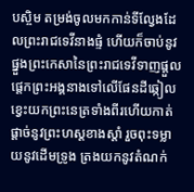បស្ចិម តម្រង់ចូលមកកាន់ទីល្វែងដែលព្រះរាជទេវីនាងផ្ទំ ហើយក៏ចាប់នូវផ្នួងព្រះកេសានៃព្រះរាជទេវីទាញផ្ដួលផ្ដេកព្រះអង្គនាងទៅលើផែនដីឆ្កៀលខ្វេះយកព្រះនេត្រទាំងពីរហើយកាត់ផ្ដាច់នូវព្រះហស្តខាងស្ដាំ រួចពុះទម្លាយនូវដើមទ្រូង ត្រងយកនូវតំណក់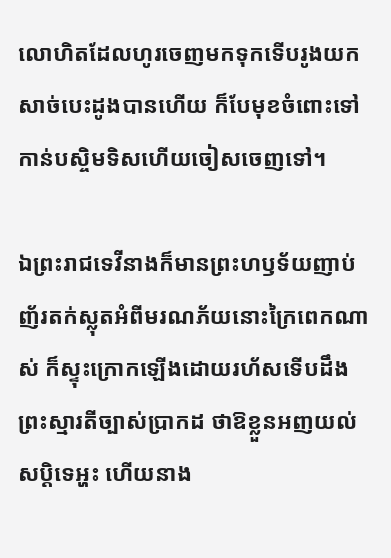លោហិតដែលហូរចេញមកទុកទើបរូងយកសាច់បេះដូងបានហើយ ក៏បែមុខចំពោះទៅកាន់បស្ចិមទិសហើយចៀសចេញទៅ។

ឯព្រះរាជទេវីនាងក៏មានព្រះហឫទ័យញាប់ញ័រតក់ស្លុតអំពីមរណភ័យនោះក្រៃពេកណាស់ ក៏ស្ទុះក្រោកឡើងដោយរហ័សទើបដឹងព្រះស្មារតីច្បាស់ប្រាកដ ថាឱខ្លួនអញយល់សប្ដិទេអ្ហះ ហើយនាង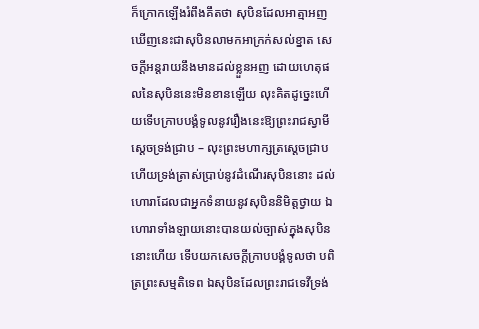ក៏ក្រោកឡើងរំពឹងគឹតថា សុបិនដែលអាត្មាអញឃើញនេះជាសុបិនលាមកអាក្រក់សល់ខ្នាត សេចក្ដីអន្តរាយនឹងមានដល់ខ្លួនអញ ដោយហេតុផលនៃសុបិននេះមិនខានឡើយ លុះគិតដូច្នេះហើយទើបក្រាបបង្គំទូលនូវរឿងនេះឱ្យព្រះរាជស្វាមីស្ដេចទ្រង់ជ្រាប – លុះព្រះមហាក្សត្រស្ដេចជ្រាបហើយទ្រង់ត្រាស់ប្រាប់នូវដំណើរសុបិននោះ ដល់ហោរាដែលជាអ្នកទំនាយនូវសុបិននិមិត្តថ្វាយ ឯហោរាទាំងឡាយនោះបានយល់ច្បាស់ក្នុងសុបិននោះហើយ ទើបយកសេចក្ដីក្រាបបង្គំទូលថា បពិត្រព្រះសម្មតិទេព ឯសុបិនដែលព្រះរាជទេវីទ្រង់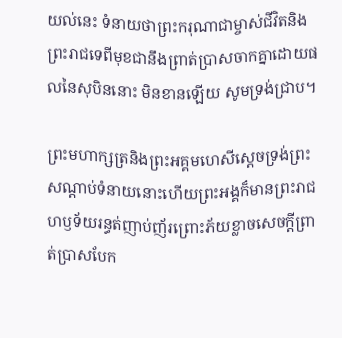យល់នេះ ទំនាយថាព្រះករុណាជាម្ចាស់ជីវិតនិងព្រះរាជទេពីមុខជានឹងព្រាត់ប្រាសចាកគ្នាដោយផលនៃសុបិននោះ មិនខានឡើយ សូមទ្រង់ជ្រាប។

ព្រះមហាក្សត្រនិងព្រះអគ្គមហេសីស្ដេចទ្រង់ព្រះសណ្ដាប់ទំនាយនោះហើយព្រះអង្គក៏មានព្រះរាជហឫទ័យរន្ធត់ញាប់ញ័រព្រោះភ័យខ្លាចសេចក្ដីព្រាត់ប្រាសបែក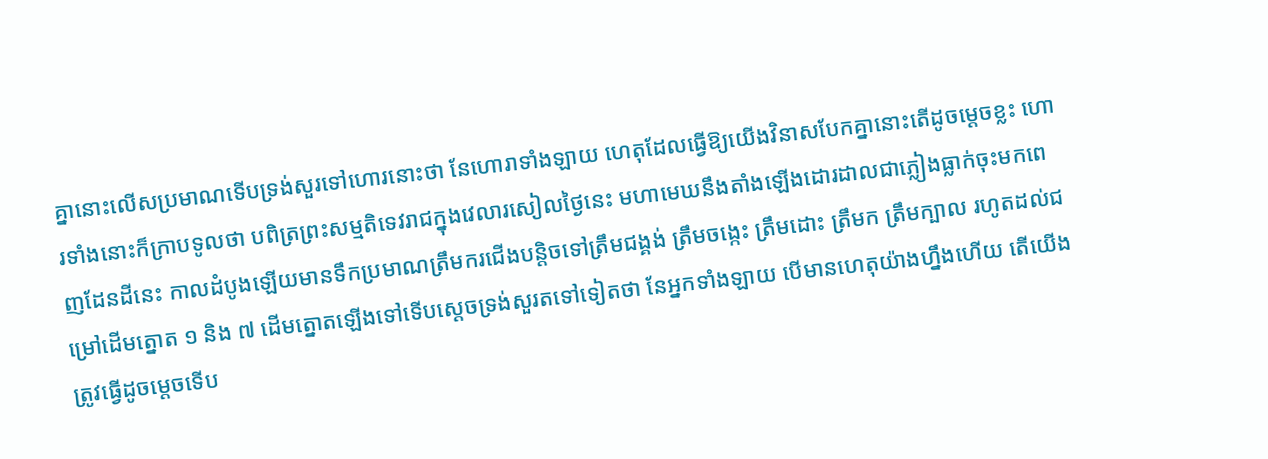គ្នានោះលើសប្រមាណទើបទ្រង់សួរទៅហោរនោះថា នែហោរាទាំងឡាយ ហេតុដែលធ្វើឱ្យយើងវិនាសបែកគ្នានោះតើដូចម្ដេចខ្លះ ហោរទាំងនោះក៏ក្រាបទូលថា បពិត្រព្រះសម្មតិទេវរាជក្នុងវេលារសៀលថ្ងៃនេះ មហាមេឃនឹងតាំងឡើងដោរដាលជាភ្លៀងធ្លាក់ចុះមកពេញដែនដីនេះ កាលដំបូងឡើយមានទឹកប្រមាណត្រឹមករជើងបន្តិចទៅត្រឹមជង្គង់ ត្រឹមចង្កេះ ត្រឹមដោះ ត្រឹមក ត្រឹមក្បាល រហូតដល់ជម្រៅដើមត្នោត ១ និង ៧ ដើមត្នោតឡើងទៅទើបស្ដេចទ្រង់សួរតទៅទៀតថា នែអ្នកទាំងឡាយ បើមានហេតុយ៉ាងហ្នឹងហើយ តើយើងត្រូវធ្វើដូចម្ដេចទើប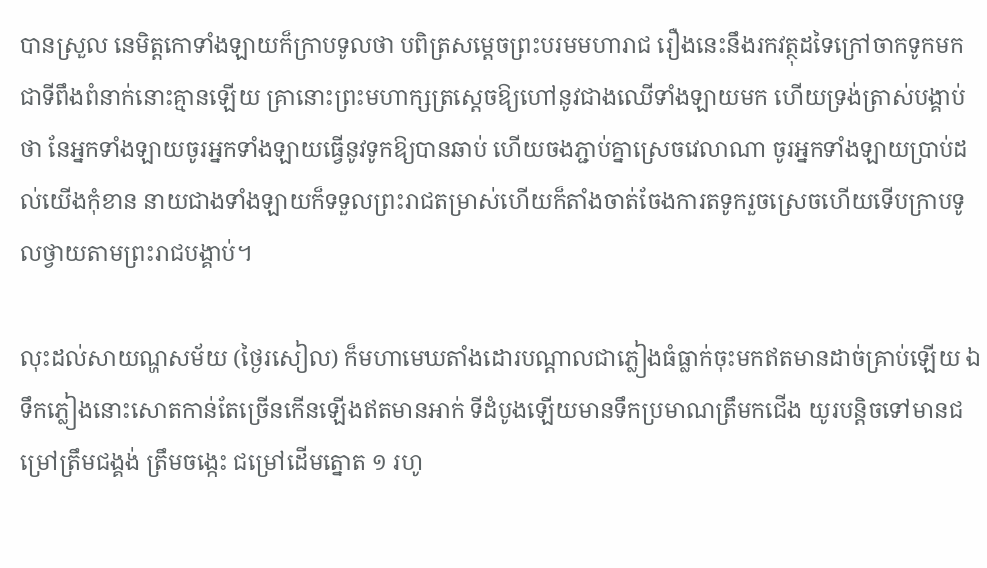បានស្រួល នេមិត្តកោទាំងឡាយក៏ក្រាបទូលថា បពិត្រសម្ដេចព្រះបរមមហារាជ រឿងនេះនឹងរកវត្ថុដទៃក្រៅចាកទូកមកជាទីពឹងពំនាក់នោះគ្មានឡើយ គ្រានោះព្រះមហាក្សត្រស្ដេចឱ្យហៅនូវជាងឈើទាំងឡាយមក ហើយទ្រង់ត្រាស់បង្គាប់ថា នែអ្នកទាំងឡាយចូរអ្នកទាំងឡាយធ្វើនូវទូកឱ្យបានឆាប់ ហើយចងភ្ជាប់គ្នាស្រេចវេលាណា ចូរអ្នកទាំងឡាយប្រាប់ដល់យើងកុំខាន នាយជាងទាំងឡាយក៏ទទួលព្រះរាជតម្រាស់ហើយក៏តាំងចាត់ចែងការតទូករួចស្រេចហើយទើបក្រាបទូលថ្វាយតាមព្រះរាជបង្គាប់។

លុះដល់សាយណ្ហសម័យ (ថ្ងៃរសៀល) ក៏មហាមេឃតាំងដោរបណ្ដាលជាភ្លៀងធំធ្លាក់ចុះមកឥតមានដាច់គ្រាប់ឡើយ ឯទឹកភ្លៀងនោះសោតកាន់តែច្រើនកើនឡើងឥតមានអាក់ ទីដំបូងឡើយមានទឹកប្រមាណត្រឹមកជើង យូរបន្តិចទៅមានជម្រៅត្រឹមជង្គង់ ត្រឹមចង្កេះ ជម្រៅដើមត្នោត ១ រហូ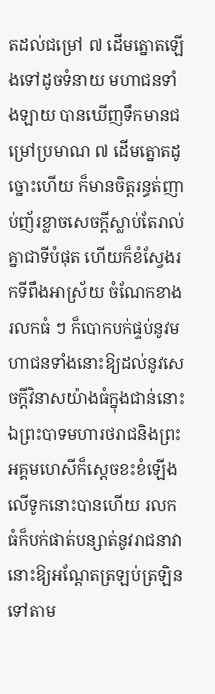តដល់ជម្រៅ ៧ ដើមត្នោតឡើងទៅដូចទំនាយ មហាជនទាំងឡាយ បានឃើញទឹកមានជម្រៅប្រមាណ ៧ ដើមត្នោតដូច្នោះហើយ ក៏មានចិត្តរន្ធត់ញាប់ញ័រខ្លាចសេចក្ដីស្លាប់តែរាល់គ្នាជាទីបំផុត ហើយក៏ខំស្វែងរកទីពឹងអាស្រ័យ ចំណែកខាងរលកធំ ៗ ក៏បោកបក់ផ្ទប់នូវមហាជនទាំងនោះឱ្យដល់នូវសេចក្ដីវិនាសយ៉ាងធំក្នុងជាន់នោះ ឯព្រះបាទមហារថរាជនិងព្រះអគ្គមហេសីក៏ស្ដេចខះខំឡើងលើទូកនោះបានហើយ រលកធំក៏បក់ផាត់បន្សាត់នូវរាជនាវានោះឱ្យអណ្ដែតត្រឡប់ត្រឡិនទៅតាម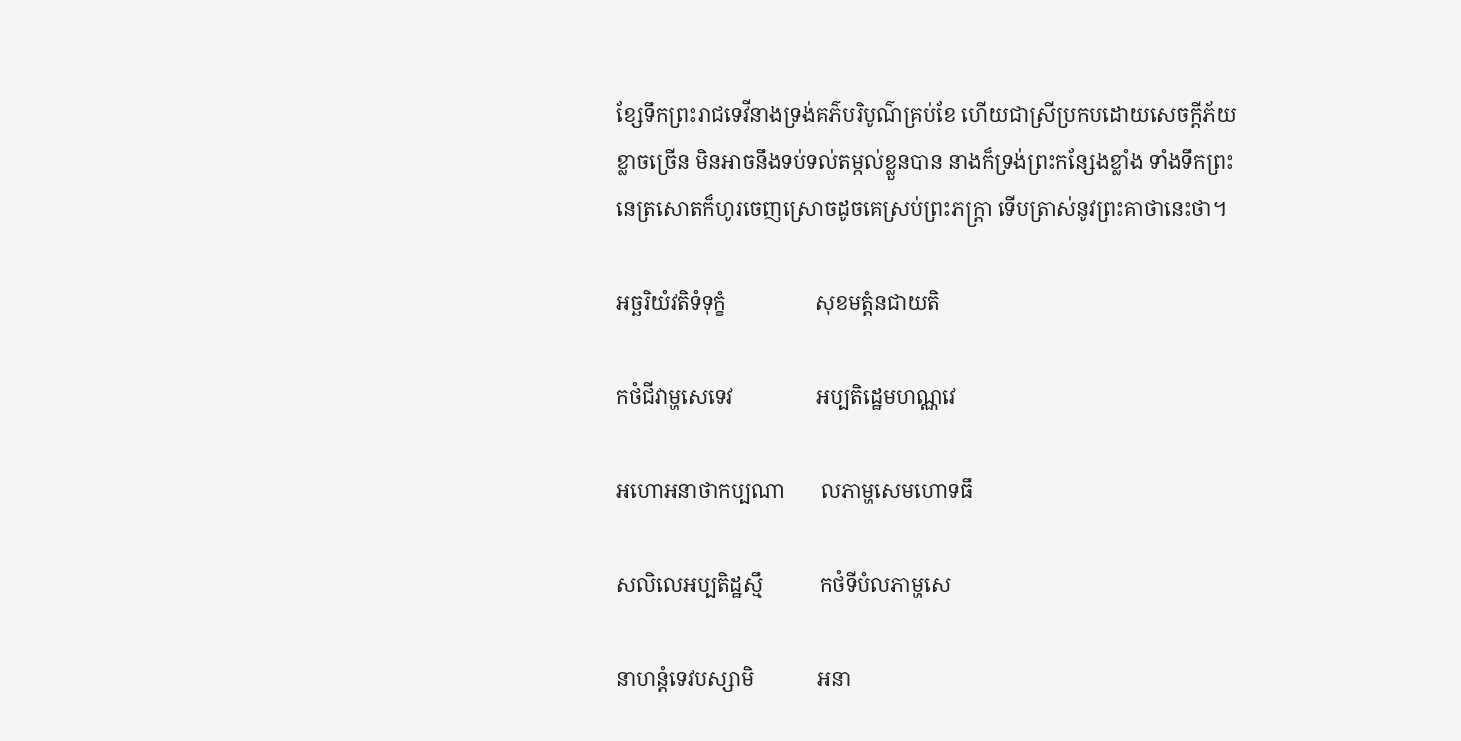ខ្សែទឹកព្រះរាជទេវីនាងទ្រង់គភ៌បរិបូណ៌គ្រប់ខែ ហើយជាស្រីប្រកបដោយសេចក្ដីភ័យខ្លាចច្រើន មិនអាចនឹងទប់ទល់តម្កល់ខ្លួនបាន នាងក៏ទ្រង់ព្រះកន្សែងខ្លាំង ទាំងទឹកព្រះនេត្រសោតក៏ហូរចេញស្រោចដូចគេស្រប់ព្រះភក្រ្ដា ទើបត្រាស់នូវព្រះគាថានេះថា។

អច្ឆរិយំវតិទំទុក្ខំ                 សុខមត្តំនជាយតិ

កថំជីវាម្ហសេទេវ                អប្បតិដ្ឋេមហណ្ណវេ

អហោអនាថាកប្បណា       លភាម្ហសេមហោទធឹ

សលិលេអប្បតិដ្ឋស្មឹ           កថំទីបំលភាម្ហសេ

នាហន្តំទេវបស្សាមិ            អនា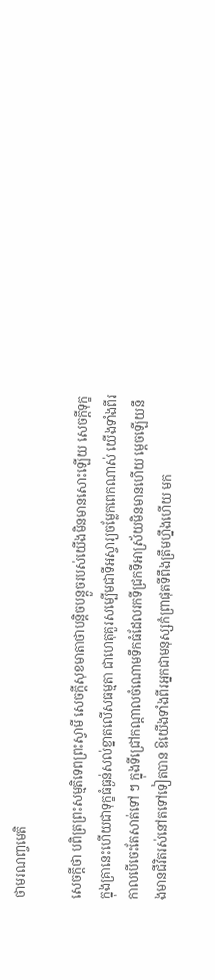ថាមរណញ្ចមេតិ

សេចក្ដីថា បពិត្រព្រះសម្មតិទេពព្រះស្វាមី សេចក្ដីសុខមាតាថាបន្តិចបន្តួចរបស់យើងមិនមានសោះឡើយ សេចក្ដីទុក្ខក្នុងគ្រានេះហើយជាទុក្ខធំធ្ងន់សល់ខ្នាតលើសធម្មតា ជាហេតុគួរសម្បើមជាទីអស្ចារ្យចម្លែកពេកណាស់ យើងទាំងពីរកាលបើចេះតែសាត់ទៅ ៗ ក្នុងទីជ្រៅកណ្ដាលចំណោមទឹកធំដែលរកទីជ្រកទីអាស្រ័យមិនមានហើយ ម្ដេចឡើយនឹងមានជីវិតរស់នៅតទៅទៀតបាន ឱយើងទាំងពីរអ្នកជាមនុស្សកំព្រាផុតទីពឹងត្រឹមហ្នឹងហើយ មក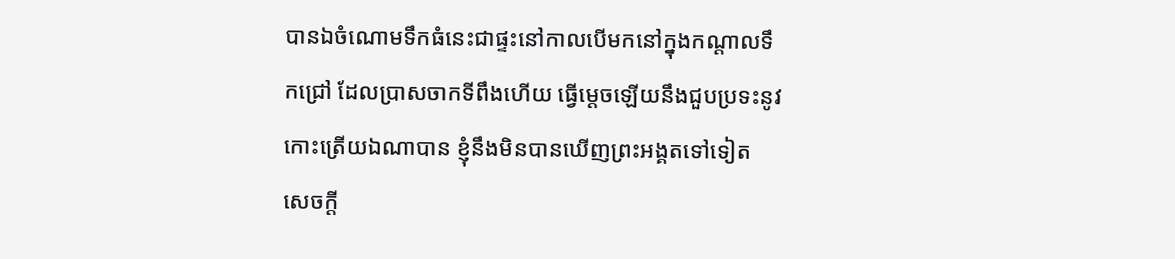បានឯចំណោមទឹកធំនេះជាផ្ទះនៅកាលបើមកនៅក្នុងកណ្ដាលទឹកជ្រៅ ដែលប្រាសចាកទីពឹងហើយ ធ្វើម្ដេចឡើយនឹងជួបប្រទះនូវកោះត្រើយឯណាបាន ខ្ញុំនឹងមិនបានឃើញព្រះអង្គតទៅទៀត សេចក្ដី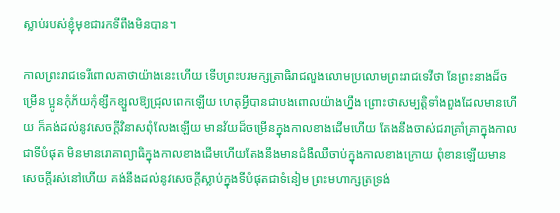ស្លាប់របស់ខ្ញុំមុខជារកទីពឹងមិនបាន។

កាលព្រះរាជទេរីពោលគាថាយ៉ាងនេះហើយ ទើបព្រះបរមក្សត្រាធិរាជលួងលោមប្រលោមព្រះរាជទេវីថា នែព្រះនាងដ៏ចម្រើន ប្អូនកុំភ័យកុំខ្សឹកខ្សួលឱ្យជ្រុលពេកឡើយ ហេតុអ្វីបានជាបងពោលយ៉ាងហ្នឹង ព្រោះថាសម្បត្តិទាំងពួងដែលមានហើយ ក៏គង់ដល់នូវសេចក្ដីវិនាសពុំលែងឡើយ មានវ័យដ៏ចម្រើនក្នុងកាលខាងដើមហើយ តែងនឹងចាស់ជរាគ្រាំគ្រាក្នុងកាលជាទីបំផុត មិនមានរោគាព្យាធិក្នុងកាលខាងដើមហើយតែងនឹងមានជំងឺឈឺចាប់ក្នុងកាលខាងក្រោយ ពុំខានឡើយមានសេចក្ដីរស់នៅហើយ គង់នឹងដល់នូវសេចក្ដីស្លាប់ក្នុងទីបំផុតជាទំនៀម ព្រះមហាក្សត្រទ្រង់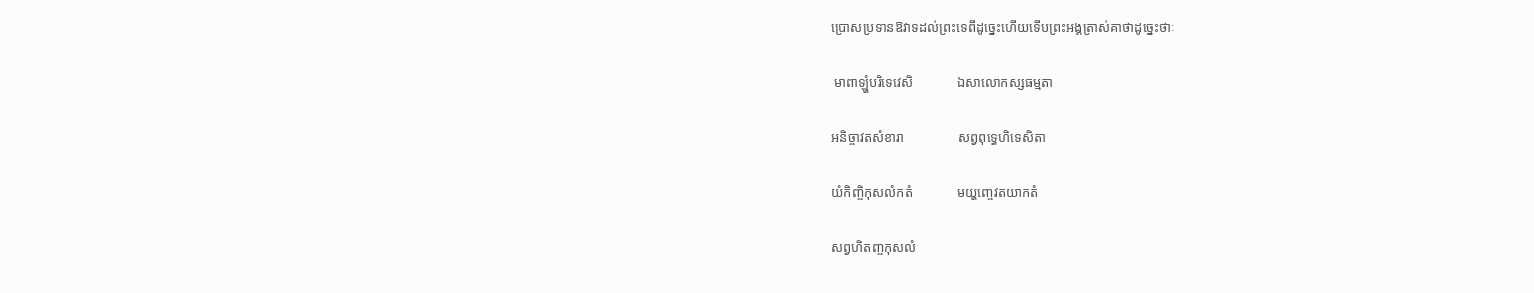ប្រោសប្រទានឱវាទដល់ព្រះទេពីដូច្នេះហើយទើបព្រះអង្គត្រាស់គាថាដូច្នេះថាៈ

 មាពាឡ្ហំបរិទេវេសិ             ឯសាលោកស្សធម្មតា

អនិច្ចាវតសំខារា                សព្វពុទ្ធេហិទេសិតា

យំកិញ្ចិកុសលំកតំ             មយ្ហញ្ចេវតយាកតំ

សព្វហិតញ្ចកុសលំ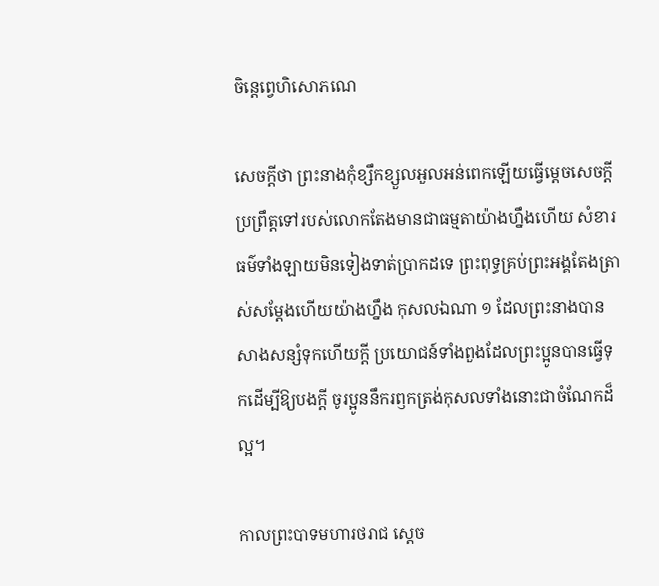ចិន្តេព្វេហិសោភណេ

សេចក្ដីថា ព្រះនាងកុំខ្សឹកខ្សួលអួលអន់ពេកឡើយធ្វើម្ដេចសេចក្ដីប្រព្រឹត្តទៅរបស់លោកតែងមានជាធម្មតាយ៉ាងហ្នឹងហើយ សំខារធម៌ទាំងឡាយមិនទៀងទាត់ប្រាកដទេ ព្រះពុទ្ធគ្រប់ព្រះអង្គតែងត្រាស់សម្ដែងហើយយ៉ាងហ្នឹង កុសលឯណា ១ ដែលព្រះនាងបានសាងសន្សំទុកហើយក្ដី ប្រយោជន៍ទាំងពួងដែលព្រះប្អូនបានធ្វើទុកដើម្បីឱ្យបងក្ដី ចូរប្អូននឹករឭកត្រង់កុសលទាំងនោះជាចំណែកដ៏ល្អ។

កាលព្រះបាទមហារថរាជ ស្ដេច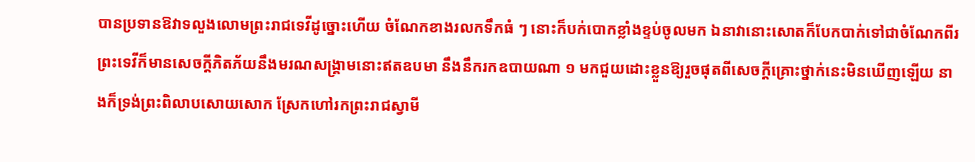បានប្រទានឱវាទលួងលោមព្រះរាជទេវីដូច្នោះហើយ ចំណែកខាងរលកទឹកធំ ៗ នោះក៏បក់បោកខ្លាំងខ្ទប់ចូលមក ឯនាវានោះសោតក៏បែកបាក់ទៅជាចំណែកពីរ ព្រះទេវីក៏មានសេចក្ដីភិតភ័យនឹងមរណសង្រ្គាមនោះឥតឧបមា នឹងនឹករកឧបាយណា ១ មកជួយដោះខ្លួនឱ្យរួចផុតពីសេចក្ដីគ្រោះថ្នាក់នេះមិនឃើញឡើយ នាងក៏ទ្រង់ព្រះពិលាបសោយសោក ស្រែកហៅរកព្រះរាជស្វាមី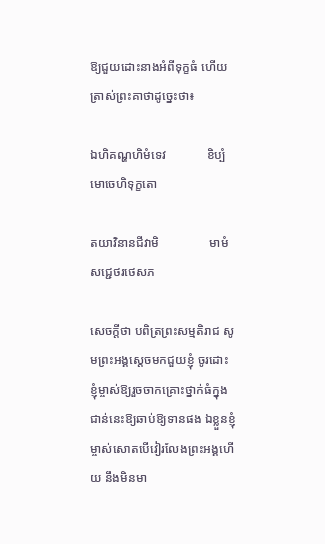ឱ្យជួយដោះនាងអំពីទុក្ខធំ ហើយត្រាស់ព្រះគាថាដូច្នេះថា៖

ឯហិគណ្ហហិមំទេវ             ខិប្បំមោចេហិទុក្ខតោ

តយាវិនានជីវាមិ                មាមំសជ្ជេថរថេសភ

សេចក្ដីថា បពិត្រព្រះសម្មតិរាជ សូមព្រះអង្គស្ដេចមកជួយខ្ញុំ ចូរដោះខ្ញុំម្ចាស់ឱ្យរួចចាកគ្រោះថ្នាក់ធំក្នុងជាន់នេះឱ្យឆាប់ឱ្យទានផង ឯខ្លួនខ្ញុំម្ចាស់សោតបើវៀរលែងព្រះអង្គហើយ នឹងមិនមា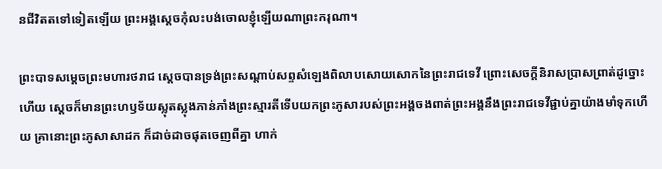នជីវិតតទៅទៀតឡើយ ព្រះអង្គស្ដេចកុំលះបង់ចោលខ្ញុំឡើយណាព្រះករុណា។

ព្រះបាទសម្ដេចព្រះមហារថរាជ ស្ដេចបានទ្រង់ព្រះសណ្ដាប់សព្ទសំឡេងពិលាបសោយសោកនៃព្រះរាជទេវី ព្រោះសេចក្ដីនិរាសប្រាសព្រាត់ដូច្នោះហើយ ស្ដេចក៏មានព្រះហឫទ័យស្លុតស្លុងភាន់ភាំងព្រះស្មារតីទើបយកព្រះភូសារបស់ព្រះអង្គចងពាត់ព្រះអង្គនឹងព្រះរាជទេវីផ្ជាប់គ្នាយ៉ាងមាំទុកហើយ គ្រានោះព្រះភូសាសាដក ក៏ដាច់ដាចផុតចេញពីគ្នា ហាក់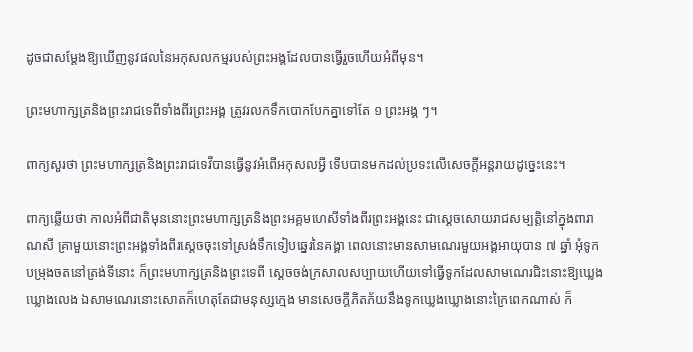ដូចជាសម្ដែងឱ្យឃើញនូវផលនៃអកុសលកម្មរបស់ព្រះអង្គដែលបានធ្វើរួចហើយអំពីមុន។

ព្រះមហាក្សត្រនិងព្រះរាជទេពីទាំងពីរព្រះអង្គ ត្រូវរលកទឹកបោកបែកគ្នាទៅតែ ១ ព្រះអង្គ ៗ។

ពាក្យសួរថា ព្រះមហាក្សត្រនិងព្រះរាជទេវីបានធ្វើនូវអំពើអកុសលអ្វី ទើបបានមកដល់ប្រទះលើសេចក្ដីអន្តរាយដូច្នេះនេះ។

ពាក្យឆ្លើយថា កាលអំពីជាតិមុននោះព្រះមហាក្សត្រនិងព្រះអគ្គមហេសីទាំងពីរព្រះអង្គនេះ ជាស្ដេចសោយរាជសម្បត្តិនៅក្នុងពារាណសី គ្រាមួយនោះព្រះអង្គទាំងពីរស្ដេចចុះទៅស្រង់ទឹកទៀបឆ្នេរនៃគង្គា ពេលនោះមានសាមណេរមួយអង្គអាយុបាន ៧ ឆ្នាំ អុំទូកបម្រុងចតនៅត្រង់ទីនោះ ក៏ព្រះមហាក្សត្រនិងព្រះទេពី ស្ដេចចង់ក្រសាលសប្បាយហើយទៅធ្វើទូកដែលសាមណេរជិះនោះឱ្យឃ្លេងឃ្លោងលេង ឯសាមណេរនោះសោតក៏ហេតុតែជាមនុស្សក្មេង មានសេចក្ដីភិតភ័យនឹងទូកឃ្លេងឃ្លោងនោះក្រៃពេកណាស់ ក៏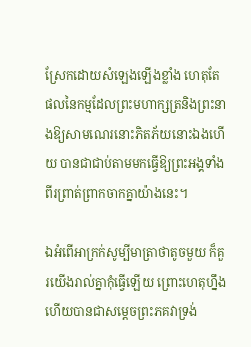ស្រែកដោយសំឡេងឡើងខ្លាំង ហេតុតែផលនៃកម្មដែលព្រះមហាក្សត្រនិងព្រះនាងឱ្យសាមណេរនោះភិតភ័យនោះឯងហើយ បានជាជាប់តាមមកធ្វើឱ្យព្រះអង្គទាំងពីរព្រាត់ព្រាកចាកគ្នាយ៉ាងនេះ។

ឯអំពើអាក្រក់សូម្បីមាត្រាថាតូចមួយ ក៏គួរយើងរាល់គ្នាកុំធ្វើឡើយ ព្រោះហេតុហ្នឹងហើយបានជាសម្ដេចព្រះភគវាទ្រង់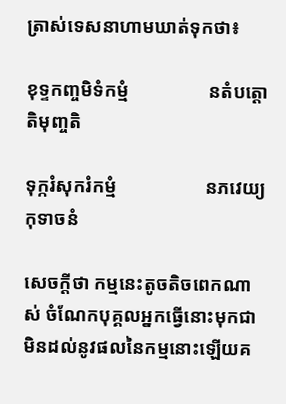ត្រាស់ទេសនាហាមឃាត់ទុកថា៖

ខុទ្ទកញ្ចមិទំកម្មំ                 នតំបត្តោតិមុញ្ចតិ

ទុក្ករំសុករំកម្មំ                   នភវេយ្យកុទាចនំ

សេចក្ដីថា កម្មនេះតូចតិចពេកណាស់ ចំណែកបុគ្គលអ្នកធ្វើនោះមុកជាមិនដល់នូវផលនៃកម្មនោះឡើយគ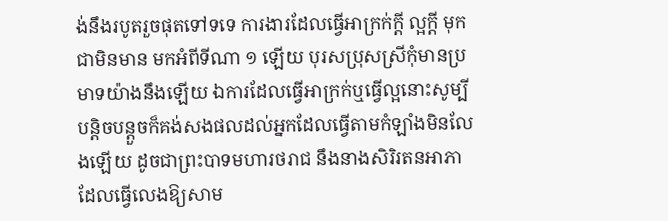ង់នឹងរបូតរួចផុតទៅទទេ ការងារដែលធ្វើអាក្រក់ក្ដី ល្អក្ដី មុកជាមិនមាន មកអំពីទីណា ១ ឡើយ បុរសប្រុសស្រីកុំមានប្រមាទយ៉ាងនឹងឡើយ ឯការដែលធ្វើអាក្រក់ឬធ្វើល្អនោះសូម្បីបន្តិចបន្តួចក៏គង់សងផលដល់អ្នកដែលធ្វើតាមកំឡាំងមិនលែងឡើយ ដូចជាព្រះបាទមហារថរាជ នឹងនាងសិរិរតនអាភា ដែលធ្វើលេងឱ្យសាម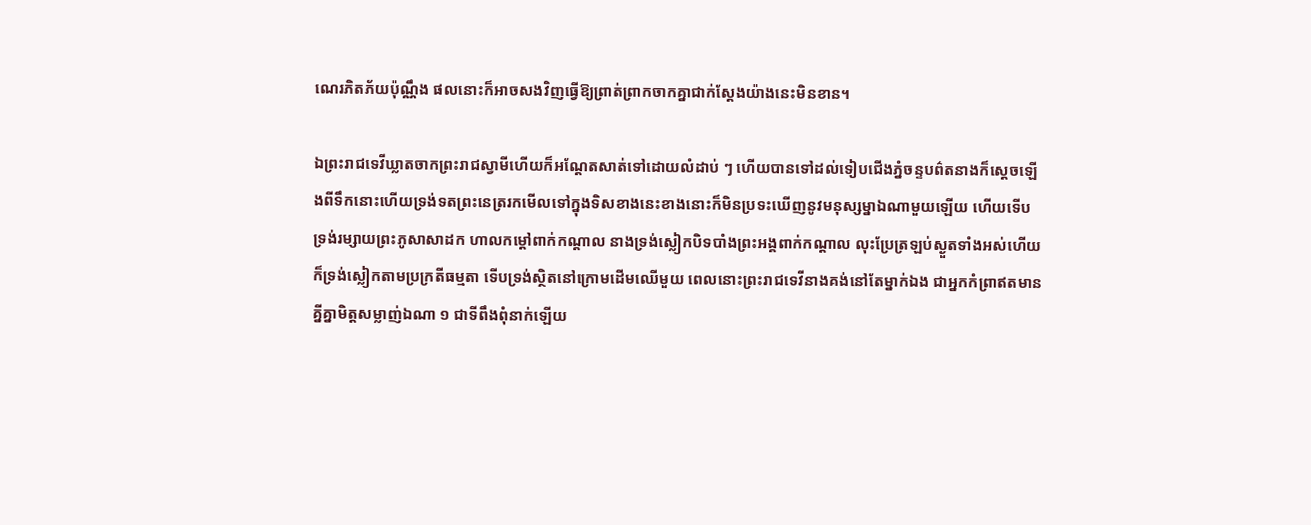ណេរភិតភ័យប៉ុណ្ណឹង ផលនោះក៏អាចសងវិញធ្វើឱ្យព្រាត់ព្រាកចាកគ្នាជាក់ស្ដែងយ៉ាងនេះមិនខាន។

ឯព្រះរាជទេវីឃ្លាតចាកព្រះរាជស្វាមីហើយក៏អណ្ដែតសាត់ទៅដោយលំដាប់ ៗ ហើយបានទៅដល់ទៀបជើងភ្នំចន្ទបព៌តនាងក៏ស្ដេចឡើងពីទឹកនោះហើយទ្រង់ទតព្រះនេត្ររកមើលទៅក្នុងទិសខាងនេះខាងនោះក៏មិនប្រទះឃើញនូវមនុស្សម្នាឯណាមួយឡើយ ហើយទើបទ្រង់រម្សាយព្រះភូសាសាដក ហាលកម្ដៅពាក់កណ្ដាល នាងទ្រង់ស្លៀកបិទបាំងព្រះអង្គពាក់កណ្ដាល លុះប្រែត្រឡប់ស្ងួតទាំងអស់ហើយ ក៏ទ្រង់ស្លៀកតាមប្រក្រតីធម្មតា ទើបទ្រង់ស្ថិតនៅក្រោមដើមឈើមួយ ពេលនោះព្រះរាជទេវីនាងគង់នៅតែម្នាក់ឯង ជាអ្នកកំព្រាឥតមានគ្នីគ្នាមិត្តសម្លាញ់ឯណា ១ ជាទីពឹងពុំនាក់ឡើយ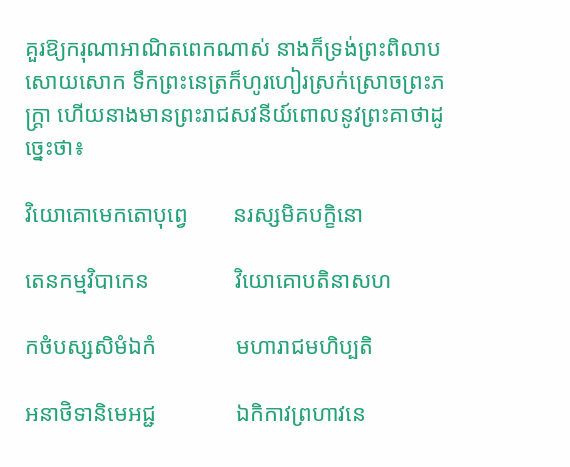គួរឱ្យករុណាអាណិតពេកណាស់ នាងក៏ទ្រង់ព្រះពិលាបសោយសោក ទឹកព្រះនេត្រក៏ហូរហៀរស្រក់ស្រោចព្រះភក្រ្តា ហើយនាងមានព្រះរាជសវនីយ៍ពោលនូវព្រះគាថាដូច្នេះថា៖

វិយោគោមេកតោបុព្វេ        នរស្សមិគបក្ខិនោ

តេនកម្មវិបាកេន               វិយោគោបតិនាសហ

កថំបស្សសិមំឯកំ              មហារាជមហិប្បតិ

អនាថិទានិមេអជ្ជ              ឯកិកាវព្រហាវនេ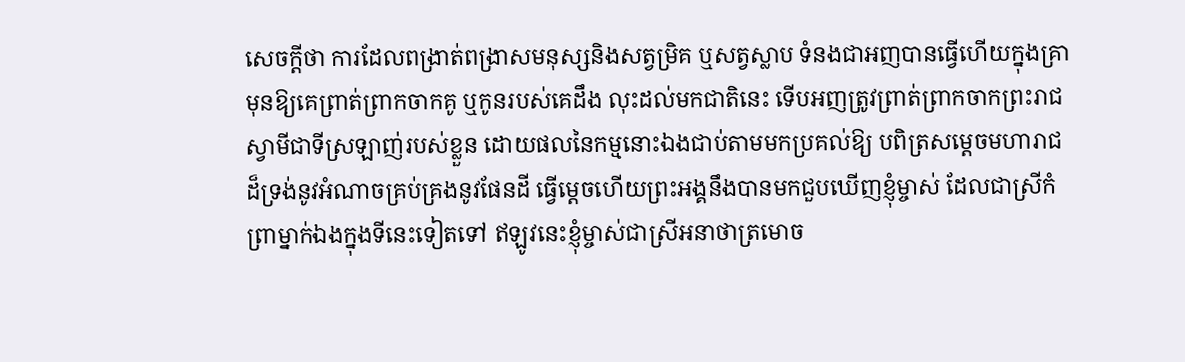សេចក្ដីថា ការដែលពង្រាត់ពង្រាសមនុស្សនិងសត្វម្រិគ ឬសត្វស្លាប ទំនងជាអញបានធ្វើហើយក្នុងគ្រាមុនឱ្យគេព្រាត់ព្រាកចាកគូ ឬកូនរបស់គេដឹង លុះដល់មកជាតិនេះ ទើបអញត្រូវព្រាត់ព្រាកចាកព្រះរាជស្វាមីជាទីស្រឡាញ់របស់ខ្លួន ដោយផលនៃកម្មនោះឯងជាប់តាមមកប្រគល់ឱ្យ បពិត្រសម្ដេចមហារាជដ៏ទ្រង់នូវអំណាចគ្រប់គ្រងនូវផែនដី ធ្វើម្ដេចហើយព្រះអង្គនឹងបានមកជួបឃើញខ្ញុំម្ចាស់ ដែលជាស្រីកំព្រាម្នាក់ឯងក្នុងទីនេះទៀតទៅ ឥឡូវនេះខ្ញុំម្ចាស់ជាស្រីអនាថាត្រមោច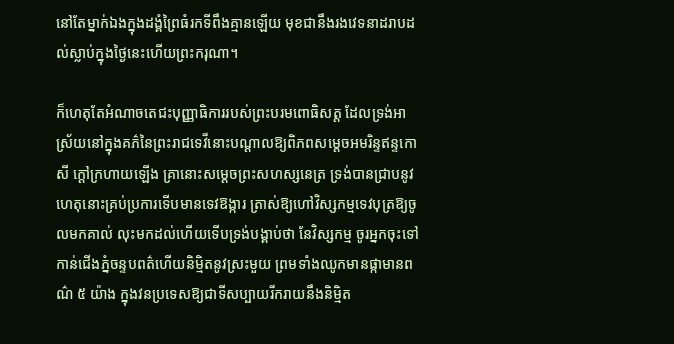នៅតែម្នាក់ឯងក្នុងដង្គំព្រៃធំរកទីពឹងគ្មានឡើយ មុខជានឹងរងវេទនាដរាបដល់ស្លាប់ក្នុងថ្ងៃនេះហើយព្រះករុណា។

ក៏ហេតុតែអំណាចតេជះបុញ្ញាធិការរបស់ព្រះបរមពោធិសត្ត ដែលទ្រង់អាស្រ័យនៅក្នុងគភ៌នៃព្រះរាជទេវីនោះបណ្ដាលឱ្យពិភពសម្ដេចអមរិន្ទឥន្ទកោសី ក្ដៅក្រហាយឡើង គ្រានោះសម្ដេចព្រះសហស្សនេត្រ ទ្រង់បានជ្រាបនូវហេតុនោះគ្រប់ប្រការទើបមានទេវឱង្ការ ត្រាស់ឱ្យហៅវិស្សកម្មទេវបុត្រឱ្យចូលមកគាល់ លុះមកដល់ហើយទើបទ្រង់បង្គាប់ថា នែវិស្សកម្ម ចូរអ្នកចុះទៅកាន់ជើងភ្នំចន្ទបពត៌ហើយនិម្មិតនូវស្រះមួយ ព្រមទាំងឈូកមានផ្កាមានពណ៌ ៥ យ៉ាង ក្នុងវនប្រទេសឱ្យជាទីសប្បាយរីករាយនឹងនិម្មិត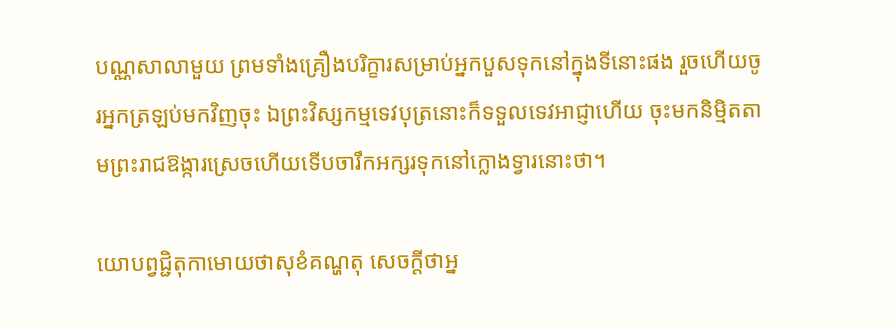បណ្ណសាលាមួយ ព្រមទាំងគ្រឿងបរិក្ខារសម្រាប់អ្នកបួសទុកនៅក្នុងទីនោះផង រួចហើយចូរអ្នកត្រឡប់មកវិញចុះ ឯព្រះវិស្សកម្មទេវបុត្រនោះក៏ទទួលទេវអាជ្ញាហើយ ចុះមកនិម្មិតតាមព្រះរាជឱង្ការស្រេចហើយទើបចារឹកអក្សរទុកនៅក្លោងទ្វារនោះថា។

យោបព្វជ្ជិតុកាមោយថាសុខំគណ្ហតុ សេចក្ដីថាអ្ន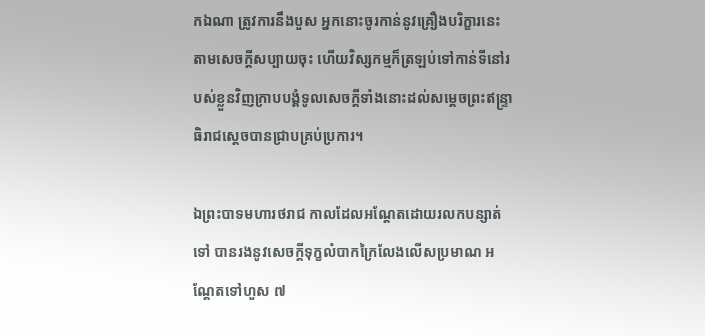កឯណា ត្រូវការនឹងបួស អ្នកនោះចូរកាន់នូវគ្រឿងបរិក្ខារនេះតាមសេចក្ដីសប្បាយចុះ ហើយវិស្សកម្មក៏ត្រឡប់ទៅកាន់ទីនៅរបស់ខ្លួនវិញក្រាបបង្គំទូលសេចក្ដីទាំងនោះដល់សម្ដេចព្រះឥន្រ្ទាធិរាជស្ដេចបានជ្រាបគ្រប់ប្រការ។

ឯព្រះបាទមហារថរាជ កាលដែលអណ្ដែតដោយរលកបន្សាត់ទៅ បានរងនូវសេចក្ដីទុក្ខលំបាកក្រៃលែងលើសប្រមាណ អណ្ដែតទៅហួស ៧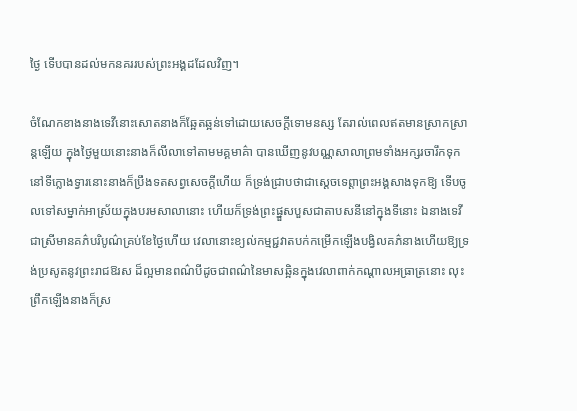ថ្ងៃ ទើបបានដល់មកនគររបស់ព្រះអង្គដដែលវិញ។

ចំណែកខាងនាងទេវីនោះសោតនាងក៏ឆ្អែតឆ្អន់ទៅដោយសេចក្ដីទោមនស្ស តែរាល់ពេលឥតមានស្រាកស្រាន្តឡើយ ក្នុងថ្ងៃមួយនោះនាងក៏លីលាទៅតាមមគ្គមាគ៌ា បានឃើញនូវបណ្ណសាលាព្រមទាំងអក្សរចារឹកទុកនៅទីក្លោងទ្វារនោះនាងក៏ប្រឹងទតសព្វសេចក្ដីហើយ ក៏ទ្រង់ជ្រាបថាជាស្ដេចទេព្តាព្រះអង្គសាងទុកឱ្យ ទើបចូលទៅសម្នាក់អាស្រ័យក្នុងបរមសាលានោះ ហើយក៏ទ្រង់ព្រះផ្នួសបួសជាតាបសនីនៅក្នុងទីនោះ ឯនាងទេវីជាស្រីមានគភ៌បរិបូណ៌គ្រប់ខែថ្ងៃហើយ វេលានោះខ្យល់កម្មជ្ជវាតបក់កម្រើកឡើងបង្វិលគភ៌នាងហើយឱ្យទ្រង់ប្រសូតនូវព្រះរាជឱរស ដ៏ល្អមានពណ៌បីដូចជាពណ៌នៃមាសឆ្អិនក្នុងវេលាពាក់កណ្ដាលអធ្រាត្រនោះ លុះព្រឹកឡើងនាងក៏ស្រ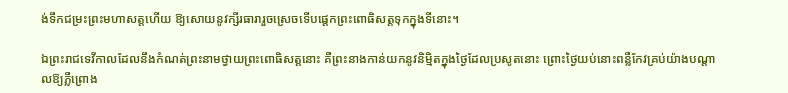ង់ទឹកជម្រះព្រះមហាសត្តហើយ ឱ្យសោយនូវក្សីរធារារួចស្រេចទើបផ្ដេកព្រះពោធិសត្តទុកក្នុងទីនោះ។

ឯព្រះរាជទេវីកាលដែលនឹងកំណត់ព្រះនាមថ្វាយព្រះពោធិសត្តនោះ គឺព្រះនាងកាន់យកនូវនិម្មិតក្នុងថ្ងៃដែលប្រសូតនោះ ព្រោះថ្ងៃយប់នោះពន្លឺកែវគ្រប់យ៉ាងបណ្ដាលឱ្យភ្លឺព្រោង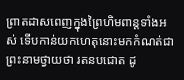ព្រាតដាសពេញក្នុងព្រៃហិមពាន្តទាំងអស់ ទើបកាន់យកហេតុនោះមកកំណត់ជាព្រះនាមថ្វាយថា រតនបជោត ដូ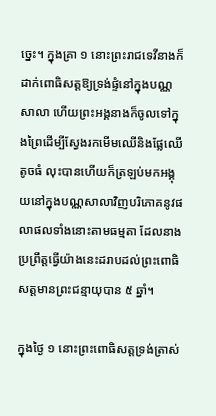ច្នេះ។ ក្នុងគ្រា ១ នោះព្រះរាជទេវីនាងក៏ដាក់ពោធិសត្តឱ្យទ្រង់ផ្ទំនៅក្នុងបណ្ណសាលា ហើយព្រះអង្គនាងក៏ចូលទៅក្នុងព្រៃដើម្បីស្វែងរកមើមឈើនិងផ្លែឈើតូចធំ លុះបានហើយក៏ត្រឡប់មកអង្គុយនៅក្នុងបណ្ណសាលាវិញបរិភោគនូវផលាផលទាំងនោះតាមធម្មតា ដែលនាងប្រព្រឹត្តធ្វើយ៉ាងនេះដរាបដល់ព្រះពោធិសត្តមានព្រះជន្មាយុបាន ៥ ឆ្នាំ។

ក្នុងថ្ងៃ ១ នោះព្រះពោធិសត្តទ្រង់ត្រាស់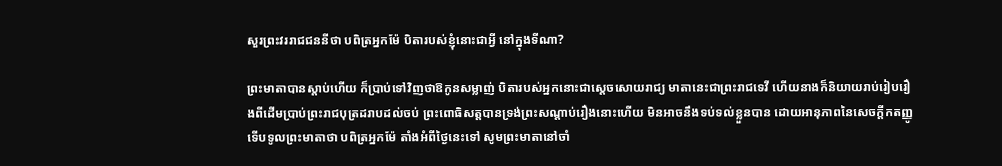សួរព្រះវររាជជននីថា បពិត្រអ្នកម៉ែ បិតារបស់ខ្ញុំនោះជាអ្វី នៅក្នុងទីណា?

ព្រះមាតាបានស្ដាប់ហើយ ក៏ប្រាប់ទៅវិញថាឱកូនសម្លាញ់ បិតារបស់អ្នកនោះជាស្ដេចសោយរាជ្យ មាតានេះជាព្រះរាជទេវី ហើយនាងក៏និយាយរាប់រៀបរឿងពីដើមប្រាប់ព្រះរាជបុត្រដរាបដល់ចប់ ព្រះពោធិសត្តបានទ្រង់ព្រះសណ្ដាប់រឿងនោះហើយ មិនអាចនឹងទប់ទល់ខ្លួនបាន ដោយអានុភាពនៃសេចក្ដីកតញ្ញូទើបទូលព្រះមាតាថា បពិត្រអ្នកម៉ែ តាំងអំពីថ្ងៃនេះទៅ សូមព្រះមាតានៅចាំ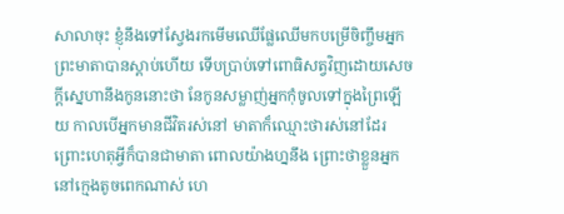សាលាចុះ ខ្ញុំនឹងទៅស្វែងរកមើមឈើផ្លែឈើមកបម្រើចិញ្ចឹមអ្នក ព្រះមាតាបានស្ដាប់ហើយ ទើបប្រាប់ទៅពោធិសត្វវិញដោយសេចក្ដីស្នេហានឹងកូននោះថា នែកូនសម្លាញ់អ្នកកុំចូលទៅក្នុងព្រៃឡើយ កាលបើអ្នកមានជីវិតរស់នៅ មាតាក៏ឈ្មោះថារស់នៅដែរ ព្រោះហេតុអ្វីក៏បានជាមាតា ពោលយ៉ាងហ្ននឹង ព្រោះថាខ្លួនអ្នកនៅក្មេងតូចពេកណាស់ ហេ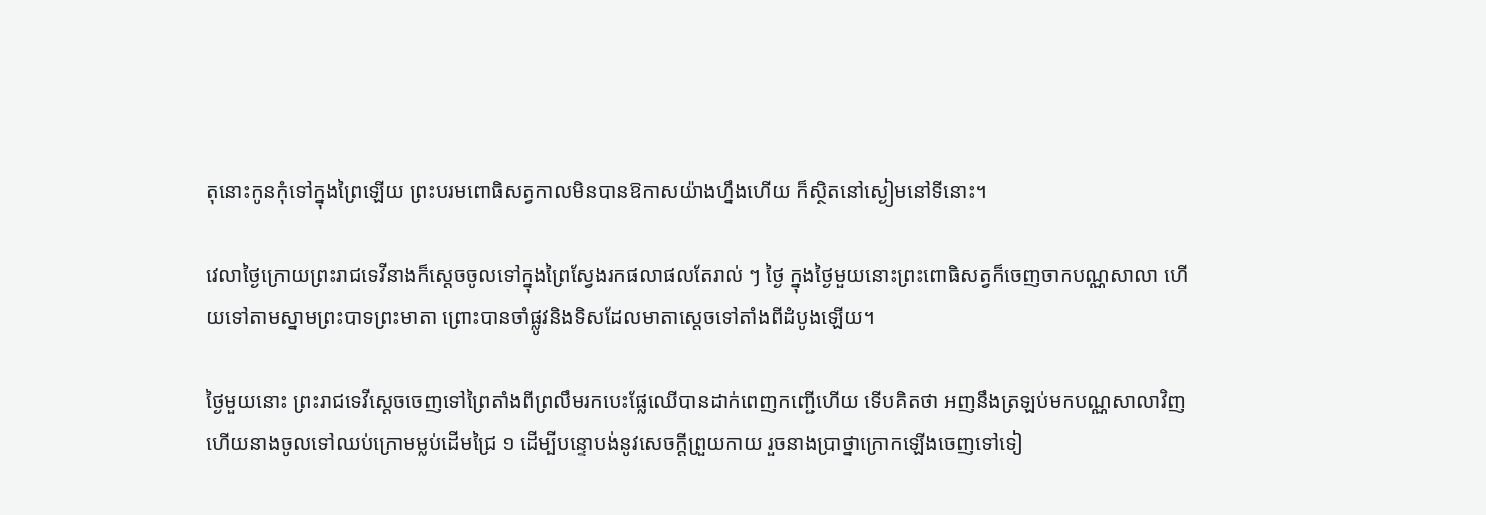តុនោះកូនកុំទៅក្នុងព្រៃឡើយ ព្រះបរមពោធិសត្វកាលមិនបានឱកាសយ៉ាងហ្នឹងហើយ ក៏ស្ថិតនៅស្ងៀមនៅទីនោះ។

វេលាថ្ងៃក្រោយព្រះរាជទេវីនាងក៏ស្ដេចចូលទៅក្នុងព្រៃស្វែងរកផលាផលតែរាល់ ៗ ថ្ងៃ ក្នុងថ្ងៃមួយនោះព្រះពោធិសត្វក៏ចេញចាកបណ្ណសាលា ហើយទៅតាមស្នាមព្រះបាទព្រះមាតា ព្រោះបានចាំផ្លូវនិងទិសដែលមាតាស្ដេចទៅតាំងពីដំបូងឡើយ។

ថ្ងៃមួយនោះ ព្រះរាជទេវីស្ដេចចេញទៅព្រៃតាំងពីព្រលឹមរកបេះផ្លែឈើបានដាក់ពេញកញ្ជើហើយ ទើបគិតថា អញនឹងត្រឡប់មកបណ្ណសាលាវិញ ហើយនាងចូលទៅឈប់ក្រោមម្លប់ដើមជ្រៃ ១ ដើម្បីបន្ទោបង់នូវសេចក្ដីព្រួយកាយ រួចនាងប្រាថ្នាក្រោកឡើងចេញទៅទៀ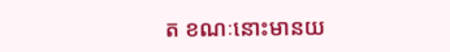ត ខណៈនោះមានយ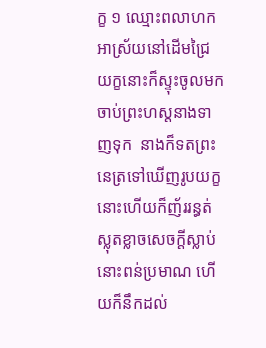ក្ខ ១ ឈ្មោះពលាហកអាស្រ័យនៅដើមជ្រៃ យក្ខនោះក៏ស្ទុះចូលមកចាប់ព្រះហស្តនាងទាញទុក  នាងក៏ទតព្រះនេត្រទៅឃើញរូបយក្ខនោះហើយក៏ញ័ររន្ធត់ស្លុតខ្លាចសេចក្ដីស្លាប់នោះពន់ប្រមាណ ហើយក៏នឹកដល់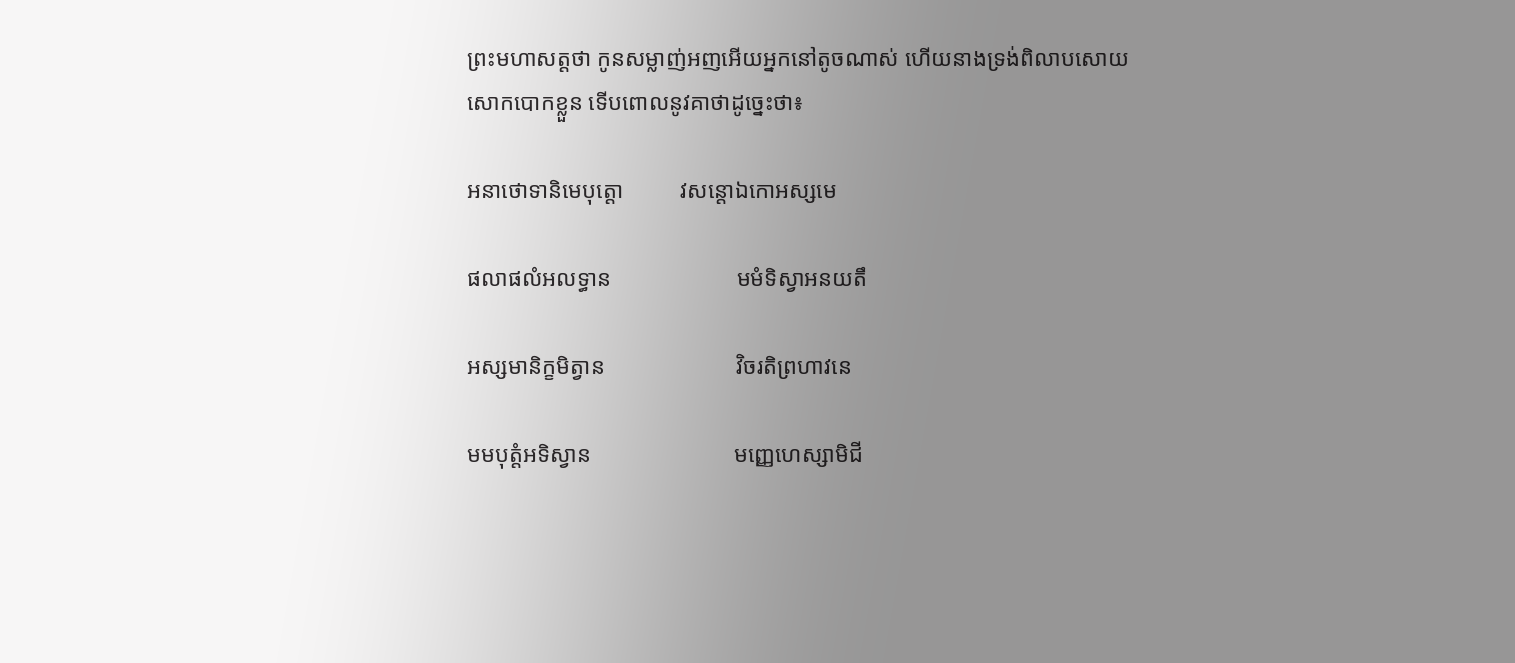ព្រះមហាសត្តថា កូនសម្លាញ់អញអើយអ្នកនៅតូចណាស់ ហើយនាងទ្រង់ពិលាបសោយសោកបោកខ្លួន ទើបពោលនូវគាថាដូច្នេះថា៖

អនាថោទានិមេបុត្តោ          វសន្តោឯកោអស្សមេ

ផលាផលំអលទ្ធាន                      មមំទិស្វាអនយតឹ

អស្សមានិក្ខមិត្វាន                       វិចរតិព្រហាវនេ

មមបុត្តំអទិស្វាន                         មញ្ញេហេស្សាមិជី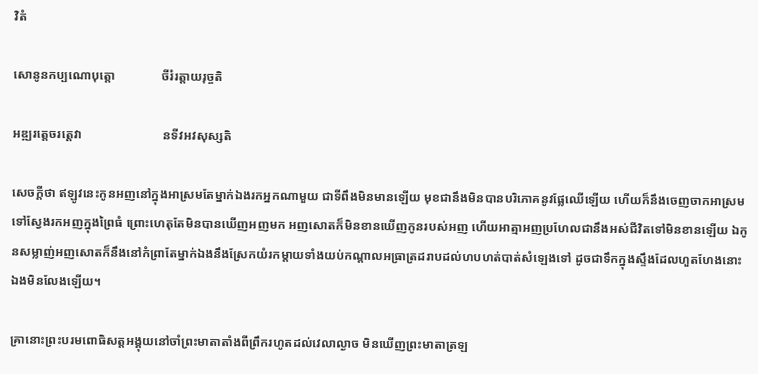វិតំ

សោនូនកប្បណោបុត្តោ               ចីរំរត្តាយរុច្ចតិ

អឌ្ឍរត្តេចរត្តេវា                          នទីវអវសុស្សតិ

សេចក្ដីថា ឥឡូវនេះកូនអញនៅក្នុងអាស្រមតែម្នាក់ឯងរកអ្នកណាមួយ ជាទីពឹងមិនមានឡើយ មុខជានឹងមិនបានបរិភោគនូវផ្លែឈើឡើយ ហើយក៏នឹងចេញចាកអាស្រមទៅស្វែងរកអញក្នុងព្រៃធំ ព្រោះហេតុតែមិនបានឃើញអញមក អញសោតក៏មិនខានឃើញកូនរបស់អញ ហើយអាត្មាអញប្រហែលជានឹងអស់ជីវិតទៅមិនខានឡើយ ឯកូនសម្លាញ់អញសោតក៏នឹងនៅកំព្រាតែម្នាក់ឯងនឹងស្រែកយំរកម្ដាយទាំងយប់កណ្ដាលអធ្រាត្រដរាបដល់ហបហត់បាត់សំឡេងទៅ ដូចជាទឹកក្នុងស្ទឹងដែលហួតហែងនោះឯងមិនលែងឡើយ។

គ្រានោះព្រះបរមពោធិសត្តអង្គុយនៅចាំព្រះមាតាតាំងពីព្រឹករហូតដល់វេលាល្ងាច មិនឃើញព្រះមាតាត្រឡ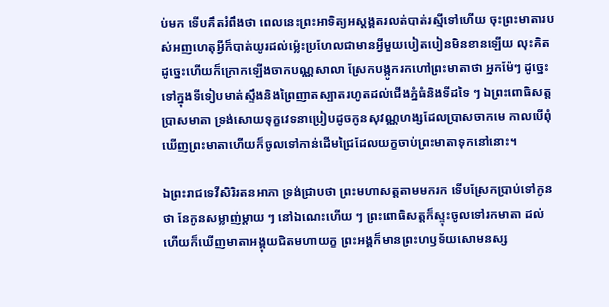ប់មក ទើបគឹតរំពឹងថា ពេលនេះព្រះអាទិត្យអស្ដង្គតរលត់បាត់រស្មីទៅហើយ ចុះព្រះមាតារបស់អញហេតុអ្វីក៏បាត់យូរដល់ម្ល៉េះប្រហែលជាមានអ្វីមួយបៀតបៀនមិនខានឡើយ លុះគិតដូច្នេះហើយក៏ក្រោកឡើងចាកបណ្ណសាលា ស្រែកបង្កូករកហៅព្រះមាតាថា អ្នកម៉ែៗ ដូច្នេះ ទៅក្នុងទីទៀបមាត់ស្ទឹងនិងព្រៃញាតស្បាតរហូតដល់ជើងភ្នំធំនិងទីដទៃ ៗ ឯព្រះពោធិសត្តប្រាសមាតា ទ្រង់សោយទុក្ខវេទនាប្រៀបដូចកូនសុវណ្ណហង្សដែលប្រាសចាកមេ កាលបើពុំឃើញព្រះមាតាហើយក៏ចូលទៅកាន់ដើមជ្រៃដែលយក្ខចាប់ព្រះមាតាទុកនៅនោះ។

ឯព្រះរាជទេវីសិរិរតនអាភា ទ្រង់ជ្រាបថា ព្រះមហាសត្តតាមមករក ទើបស្រែកប្រាប់ទៅកូនថា នែកូនសម្លាញ់ម្ដាយ ៗ នៅឯណេះហើយ ៗ ព្រះពោធិសត្តក៏ស្ទុះចូលទៅរកមាតា ដល់ហើយក៏ឃើញមាតាអង្គុយជិតមហាយក្ខ ព្រះអង្គក៏មានព្រះហឫទ័យសោមនស្ស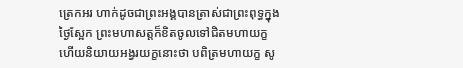ត្រេកអរ ហាក់ដូចជាព្រះអង្គបានត្រាស់ជាព្រះពុទ្ធក្នុងថ្ងៃស្អែក ព្រះមហាសត្តក៏ខិតចូលទៅជិតមហាយក្ខ ហើយនិយាយអង្វរយក្ខនោះថា បពិត្រមហាយក្ខ សូ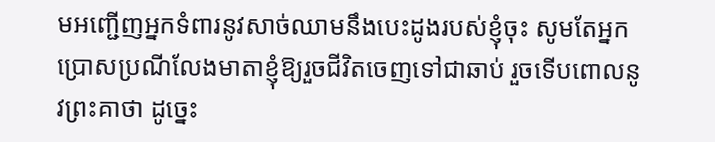មអញ្ជើញអ្នកទំពារនូវសាច់ឈាមនឹងបេះដូងរបស់ខ្ញុំចុះ សូមតែអ្នកប្រោសប្រណីលែងមាតាខ្ញុំឱ្យរួចជីវិតចេញទៅជាឆាប់ រួចទើបពោលនូវព្រះគាថា ដូច្នេះ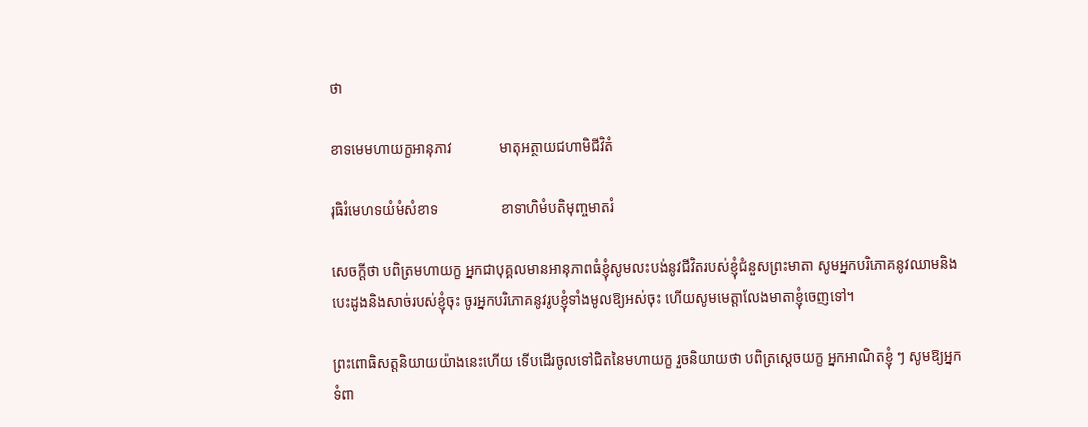ថា

ខាទមេមហាយក្ខអានុភាវ             មាតុអត្ថាយជហាមិជីវិតំ

រុធិរំមេហទយំមំសំខាទ                 ខាទាហិមំបតិមុញ្ចមាតរំ

សេចក្ដីថា បពិត្រមហាយក្ខ អ្នកជាបុគ្គលមានអានុភាពធំខ្ញុំសូមលះបង់នូវជីវិតរបស់ខ្ញុំជំនួសព្រះមាតា សូមអ្នកបរិភោគនូវឈាមនិងបេះដូងនិងសាច់របស់ខ្ញុំចុះ ចូរអ្នកបរិភោគនូវរូបខ្ញុំទាំងមូលឱ្យអស់ចុះ ហើយសូមមេត្តាលែងមាតាខ្ញុំចេញទៅ។

ព្រះពោធិសត្តនិយាយយ៉ាងនេះហើយ ទើបដើរចូលទៅជិតនៃមហាយក្ខ រួចនិយាយថា បពិត្រស្ដេចយក្ខ អ្នកអាណិតខ្ញុំ ៗ សូមឱ្យអ្នកទំពា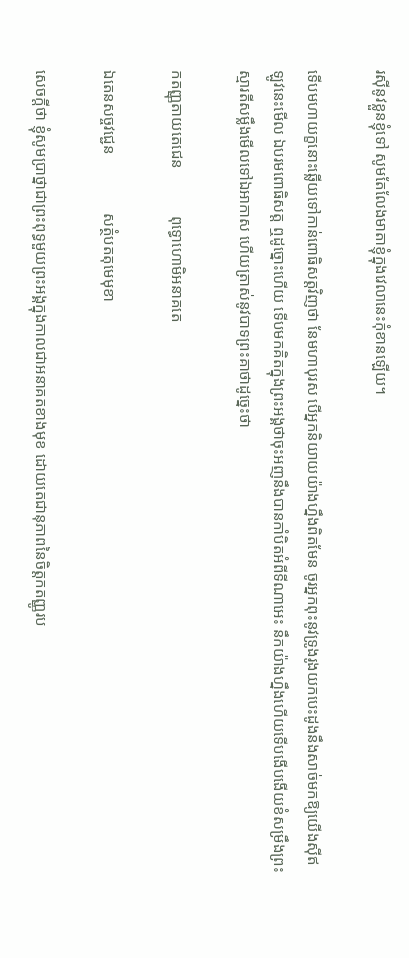រស៊ីនូវខ្លួនខ្ញុំទៅ សូមតែលែងមាតាខ្ញុំក្នុងវេលានេះកុំខានឡើយ។

ទើបមហាយក្ខនោះឆ្លើយទៅកាន់ពោធិសត្តវិញថា នែមហាបុរស បើអ្នកនិយាយយ៉ាងហ្នឹងពិតមែន ចូរអ្នកពុះនូវទ្រូងរូងយកបេះដូងនឹងសាច់មកឱ្យយើងស៊ីឥឡូវនេះមើល ឯបរមពោធិសត្ត ឮដូច្នោះហើយ ទើបមកគិតក្នុងព្រះអង្គថាចុះអញនឹងបានកាំបិតអំពីទីណាអេះ នឹកយ៉ាងហ្នឹងហើយទើបងើបងើយខំសម្រឹងព្រះស្មារតីសម្លឹងមើលទៅឯអាកាស ហើយត្រាស់នូវបាទព្រះគាថាដូច្នេះថា

កតញ្ញុតាយតេជេន            ពុទ្ធោហោមិអនាគតេ

ឯតេនសច្ចវជ្ជេន               សត្ថំបតតុមេមុខា

សេចក្ដីថា ខ្ញុំសូមប្រាថ្នាជាព្រះពុទ្ធមួយព្រះអង្គក្នុងកាលជាអនាគតខាងមុខ ដោយតេជានុភាពនៃចិត្តកតញ្ញូរប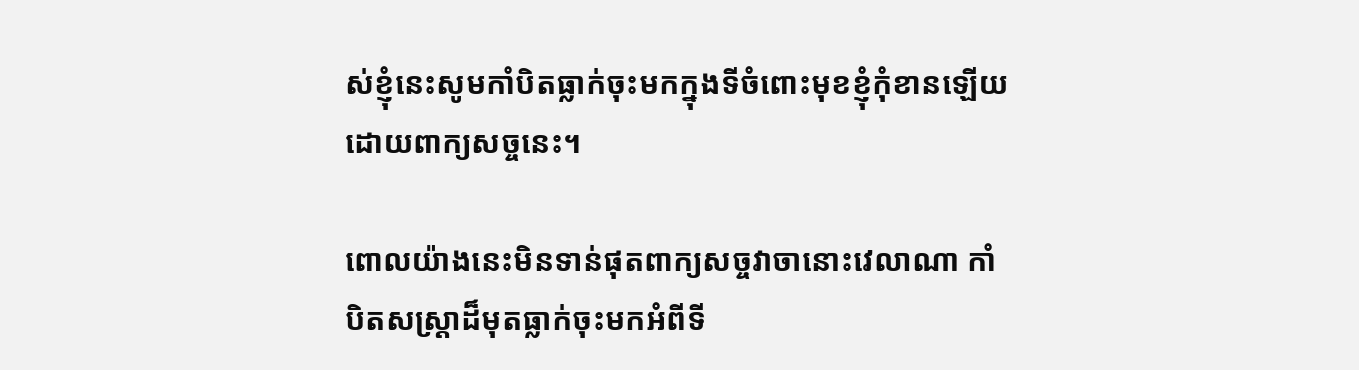ស់ខ្ញុំនេះសូមកាំបិតធ្លាក់ចុះមកក្នុងទីចំពោះមុខខ្ញុំកុំខានឡើយ ដោយពាក្យសច្ចនេះ។

ពោលយ៉ាងនេះមិនទាន់ផុតពាក្យសច្ចវាចានោះវេលាណា កាំបិតសស្រ្តាដ៏មុតធ្លាក់ចុះមកអំពីទី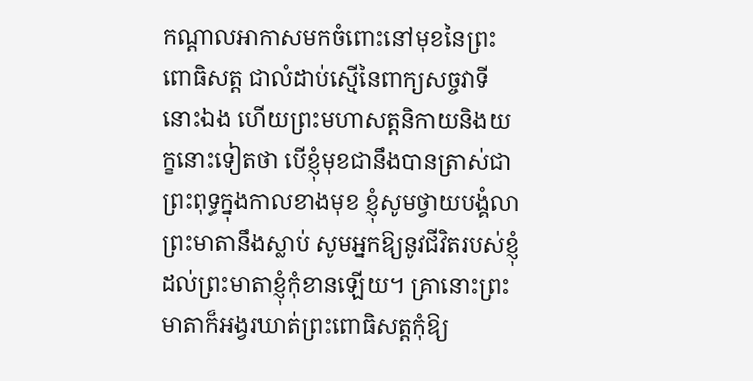កណ្ដាលអាកាសមកចំពោះនៅមុខនៃព្រះពោធិសត្ត ជាលំដាប់ស្មើនៃពាក្យសច្ចវាទីនោះឯង ហើយព្រះមហាសត្តនិកាយនិងយក្ខនោះទៀតថា បើខ្ញុំមុខជានឹងបានត្រាស់ជាព្រះពុទ្ធក្នុងកាលខាងមុខ ខ្ញុំសូមថ្វាយបង្គំលាព្រះមាតានឹងស្លាប់ សូមអ្នកឱ្យនូវជីវិតរបស់ខ្ញុំដល់ព្រះមាតាខ្ញុំកុំខានឡើយ។ គ្រានោះព្រះមាតាក៏អង្វរឃាត់ព្រះពោធិសត្តកុំឱ្យ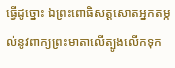ធ្វើដូច្នោះ ឯព្រះពោធិសត្តសោតអ្នកតម្កល់នូវពាក្យព្រះមាតាលើត្បូងលើកទុក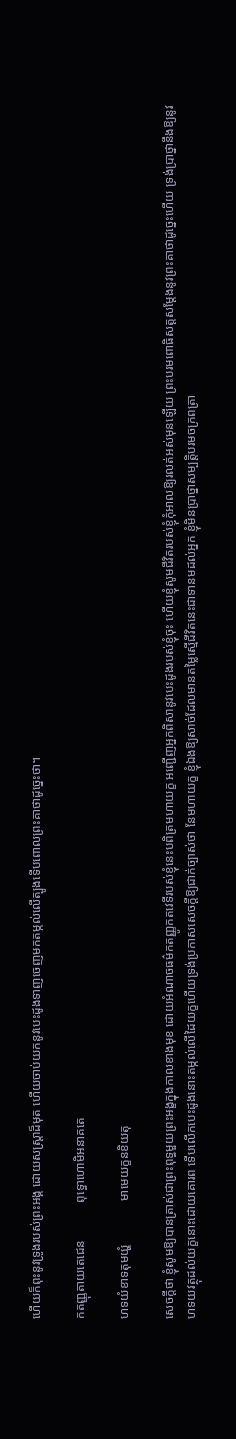ហើយក៏ពុះនូវទ្រូងរបស់ព្រះអង្គ ដោយសស្រ្តាដ៏មុត ហើយចាប់យកនូវបេះដូងទាញចេញមកតម្កល់លើត្បូងទើបពោលព្រះគាថាដូច្នេះថា។

កតញ្ញុតាយតេជេន            ពុទ្ធោហោមិអនាគតេ

ហទយំខាទតុមយ្ហំ              មាមេយក្ខនខិយតុ

សេចក្ដីថា ខ្ញុំសូមឱ្យបានត្រាស់ជាព្រះពុទ្ធមួយព្រះអង្ខក្នុងកាលខាងមុខ ដោយអំណាចធម៌កតញ្ញូកតវេទីរបស់ខ្ញុំនេះបពិត្រមហាយក្ខ អញ្ជើញអ្នកពិសានូវបេះដូងរបស់ខ្ញុំចុះ ហើយខ្ញុំសូមជីវិតរបស់ខ្ញុំកុំអាលឱ្យរលត់អស់មុនឡើយ ព្រះបរមពោធិសត្តសម្ដែងនូវព្រះគាថាដូច្នេះហើយ ទ្រង់ប្រាថ្នានឹងឱ្យនូវហទយវត្ថុដល់យក្ខនោះដោយគោរព ទើបលើកបេះដូងនោះតម្កល់លើដៃយក្ខហើយទ្រង់ប្រកាសសេចក្ដីឱ្យជាក់ច្បាស់ថា នែមហាយក្ខ ខ្ញុំឯងឱ្យសាច់ដែលមានតម្លៃស្មើជីវិតនេះជាទានមដល់អ្នក ខ្ញុំមិនប្រាថ្នាសម្បត្តិបរមចក្រពត្រា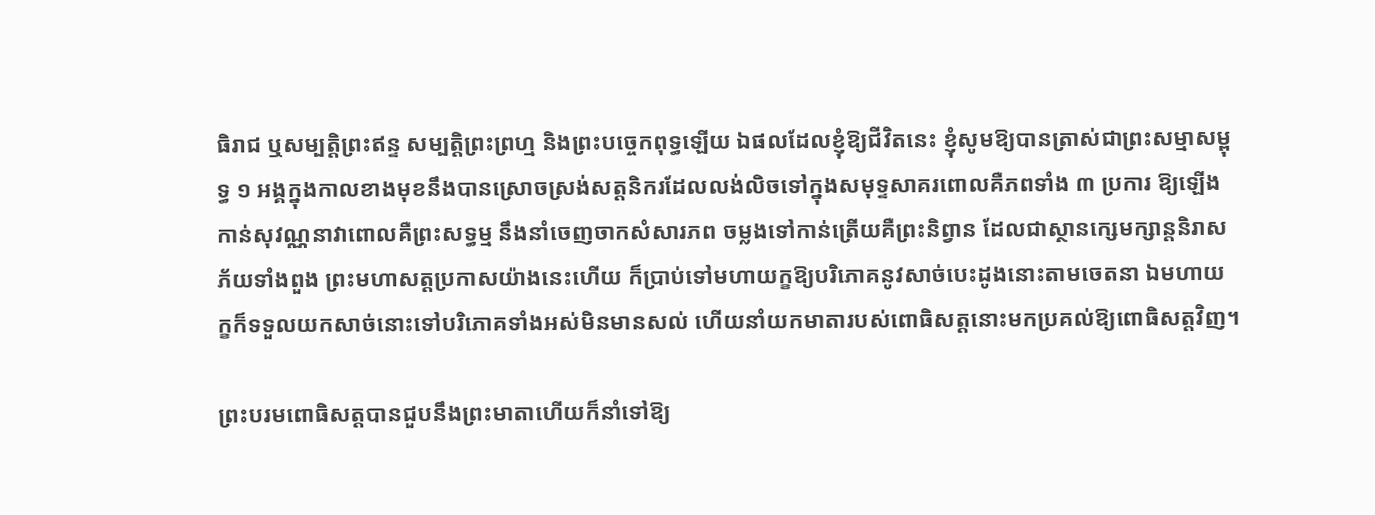ធិរាជ ឬសម្បត្តិព្រះឥន្ទ សម្បត្តិព្រះព្រហ្ម និងព្រះបច្ចេកពុទ្ធឡើយ ឯផលដែលខ្ញុំឱ្យជីវិតនេះ ខ្ញុំសូមឱ្យបានត្រាស់ជាព្រះសម្មាសម្ពុទ្ធ ១ អង្គក្នុងកាលខាងមុខនឹងបានស្រោចស្រង់សត្តនិករដែលលង់លិចទៅក្នុងសមុទ្ទសាគរពោលគឺភពទាំង ៣ ប្រការ ឱ្យឡើងកាន់សុវណ្ណនាវាពោលគឺព្រះសទ្ធម្ម នឹងនាំចេញចាកសំសារភព ចម្លងទៅកាន់ត្រើយគឺព្រះនិព្វាន ដែលជាស្ថានក្សេមក្សាន្តនិរាសភ័យទាំងពួង ព្រះមហាសត្តប្រកាសយ៉ាងនេះហើយ ក៏ប្រាប់ទៅមហាយក្ខឱ្យបរិភោគនូវសាច់បេះដូងនោះតាមចេតនា ឯមហាយក្ខក៏ទទួលយកសាច់នោះទៅបរិភោគទាំងអស់មិនមានសល់ ហើយនាំយកមាតារបស់ពោធិសត្តនោះមកប្រគល់ឱ្យពោធិសត្តវិញ។

ព្រះបរមពោធិសត្តបានជួបនឹងព្រះមាតាហើយក៏នាំទៅឱ្យ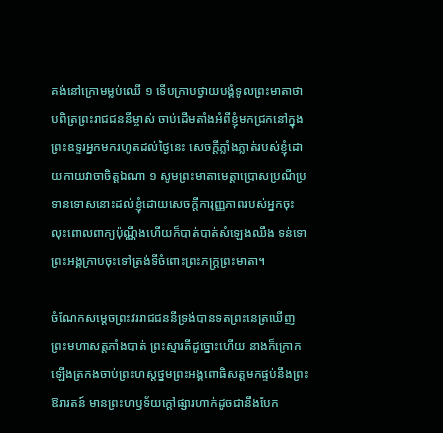គង់នៅក្រោមម្លប់ឈើ ១ ទើបក្រាបថ្វាយបង្គំទូលព្រះមាតាថាបពិត្រព្រះរាជជននីម្ចាស់ ចាប់ដើមតាំងអំពីខ្ញុំមកជ្រកនៅក្នុងព្រះឧទ្ទរអ្នកមករហូតដល់ថ្ងៃនេះ សេចក្ដីភ្លាំងភ្លាត់របស់ខ្ញុំដោយកាយវាចាចិត្តឯណា ១ សូមព្រះមាតាមេត្តាប្រោសប្រណីប្រទានទោសនោះដល់ខ្ញុំដោយសេចក្ដីការុញ្ញភាពរបស់អ្នកចុះ លុះពោលពាក្យប៉ុណ្ណឹងហើយក៏បាត់បាត់សំឡេងឈឹង ទន់ទោព្រះអង្គក្រាបចុះទៅត្រង់ទីចំពោះព្រះភក្រ្តព្រះមាតា។

ចំណែកសម្ដេចព្រះវររាជជននីទ្រង់បានទតព្រះនេត្រឃើញព្រះមហាសត្តភាំងបាត់ ព្រះស្មារតីដូច្នោះហើយ នាងក៏ក្រោកឡើងត្រកងចាប់ព្រះហស្ដថ្នមព្រះអង្គពោធិសត្តមកផ្ទប់នឹងព្រះឱរារតន៍ មានព្រះហឫទ័យក្ដៅផ្សារហាក់ដូចជានឹងបែក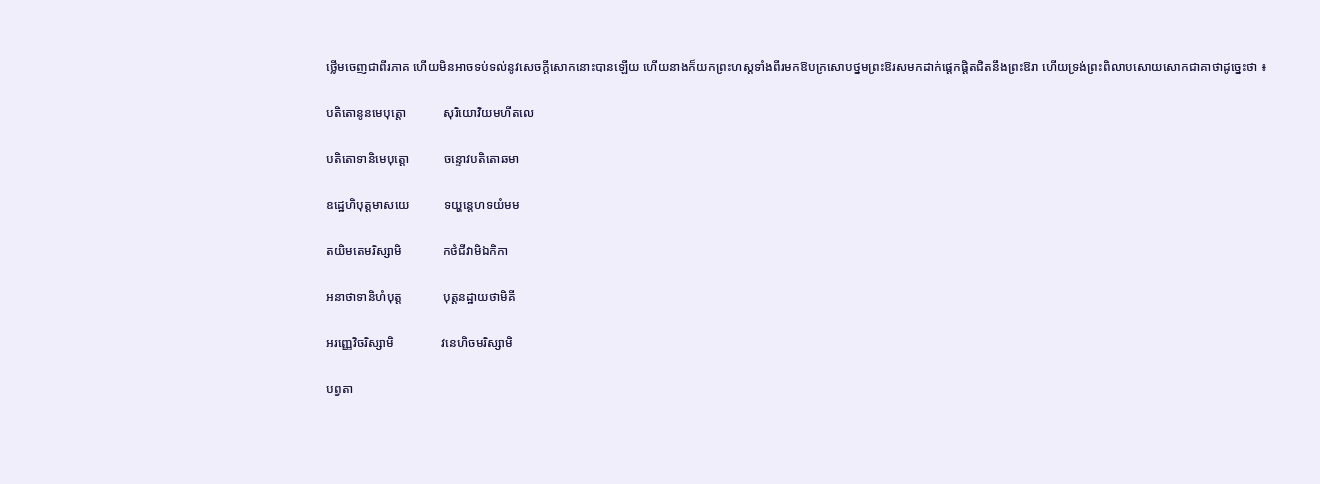ថ្លើមចេញជាពីរភាគ ហើយមិនអាចទប់ទល់នូវសេចក្ដីសោកនោះបានឡើយ ហើយនាងក៏យកព្រះហស្ដទាំងពីរមកឱបក្រសោបថ្នមព្រះឱរសមកដាក់ផ្ដេកផ្ដិតជិតនឹងព្រះឱរា ហើយទ្រង់ព្រះពិលាបសោយសោកជាគាថាដូច្នេះថា ៖

បតិតោនូនមេបុត្តោ            សុរិយោវិយមហីតលេ

បតិតោទានិមេបុត្តោ           ចន្ទោវបតិតោឆមា

ឧដ្ឋេហិបុត្តមាសយេ           ទយ្ហន្តេហទយំមម

តយិមតេមរិស្សាមិ             កថំជីវាមិឯកិកា

អនាថាទានិហំបុត្ត             បុត្តនដ្ឋាយថាមិគី

អរញ្ញេវិចរិស្សាមិ               វនេហិចមរិស្សាមិ

បព្វតា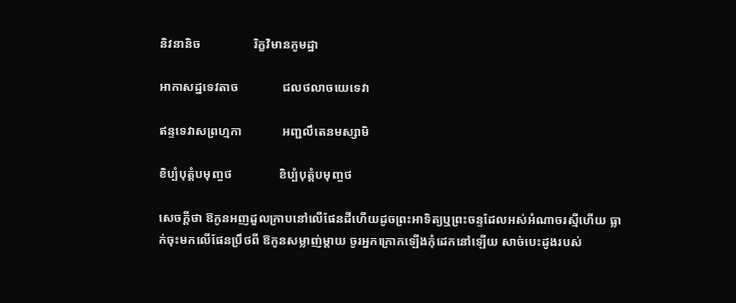និវនានិច                 រិក្ខវិមានភូមដ្ឋា

អាកាសដ្ឋទេវតាច              ជលថលាចយេទេវា

ឥន្ទទេវាសព្រហ្មកា             អញ្ជលឹតេនមស្សាមិ

ខិប្បំបុត្តំបមុញ្ចថ               ខិប្បំបុត្តំបមុញ្ចថ

សេចក្ដីថា ឱកូនអញដួលក្រាបនៅលើផែនដីហើយដូចព្រះអាទិត្យឬព្រះចន្ទដែលអស់អំណាចរស្មីហើយ ធ្លាក់ចុះមកលើផែនប្រឹថពី ឱកូនសម្លាញ់ម្ដាយ ចូរអ្នកក្រោកឡើងកុំដេកនៅឡើយ សាច់បេះដូងរបស់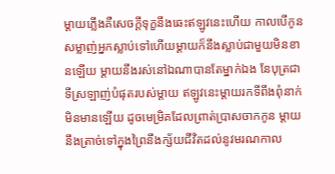ម្ដាយភ្លើងគឺសេចក្ដីទុក្ខនឹងឆេះឥឡូវនេះហើយ កាលបើកូនសម្លាញ់អ្នកស្លាប់ទៅហើយម្ដាយក៏នឹងស្លាប់ជាមួយមិនខានឡើយ ម្ដាយនឹងរស់នៅឯណាបានតែម្នាក់ឯង នែបុត្រជាទីស្រឡាញ់បំផុតរបស់ម្ដាយ ឥឡូវនេះម្ដាយរកទីពឹងពុំនាក់មិនមានឡើយ ដូចមេម្រិគដែលព្រាត់ប្រាសចាកកូន ម្ដាយនឹងត្រាច់ទៅក្នុងព្រៃនឹងក្ស័យជីវិតដល់នូវមរណកាល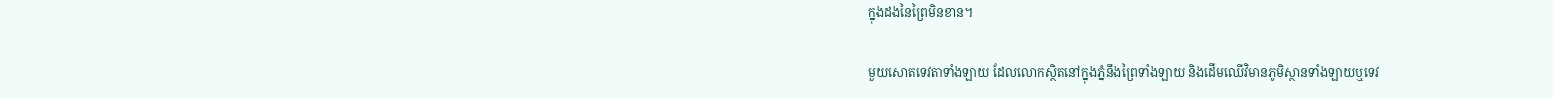ក្នុងដងនៃព្រៃមិនខាន។

មួយសោតទេវតាទាំងឡាយ ដែលលោកស្ថិតនៅក្នុងភ្នំនឹងព្រៃទាំងឡាយ និងដើមឈើវិមានភូមិស្ថានទាំងឡាយឬទេវ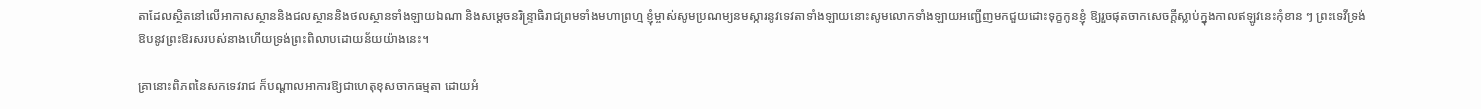តាដែលស្ថិតនៅលើអាកាសស្ថាននិងជលស្ថាននិងថលស្ថានទាំងឡាយឯណា និងសម្ដេចនរិន្រ្ទាធិរាជព្រមទាំងមហាព្រហ្ម ខ្ញុំម្ចាស់សូមប្រណម្យនមស្ការនូវទេវតាទាំងឡាយនោះសូមលោកទាំងឡាយអញ្ជើញមកជួយដោះទុក្ខកូនខ្ញុំ ឱ្យរួចផុតចាកសេចក្ដីស្លាប់ក្នុងកាលឥឡូវនេះកុំខាន ៗ ព្រះទេវីទ្រង់ឱបនូវព្រះឱរសរបស់នាងហើយទ្រង់ព្រះពិលាបដោយន័យយ៉ាងនេះ។

គ្រានោះពិភពនៃសកទេវរាជ ក៏បណ្ដាលអាការឱ្យជាហេតុខុសចាកធម្មតា ដោយអំ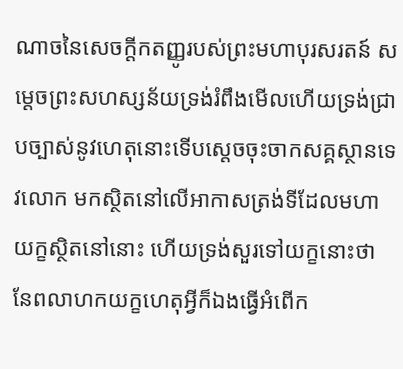ណាចនៃសេចក្ដីកតញ្ញូរបស់ព្រះមហាបុរសរតន៍ សម្ដេចព្រះសហស្សន័យទ្រង់រំពឹងមើលហើយទ្រង់ជ្រាបច្បាស់នូវហេតុនោះទើបស្ដេចចុះចាកសគ្គស្ថានទេវលោក មកស្ថិតនៅលើអាកាសត្រង់ទីដែលមហាយក្ខស្ថិតនៅនោះ ហើយទ្រង់សួរទៅយក្ខនោះថា នែពលាហកយក្ខហេតុអ្វីក៏ឯងធ្វើអំពើក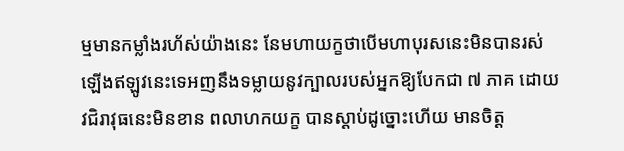ម្មមានកម្លាំងរហ័ស់យ៉ាងនេះ នែមហាយក្ខថាបើមហាបុរសនេះមិនបានរស់ឡើងឥឡូវនេះទេអញនឹងទម្លាយនូវក្បាលរបស់អ្នកឱ្យបែកជា ៧ ភាគ ដោយវជិរាវុធនេះមិនខាន ពលាហកយក្ខ បានស្ដាប់ដូច្នោះហើយ មានចិត្ត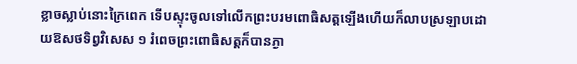ខ្លាចស្លាប់នោះក្រៃពេក ទើបស្ទុះចូលទៅលើកព្រះបរមពោធិសត្តឡើងហើយក៏លាបស្រឡាបដោយឱសថទិព្វវិសេស ១ រំពេចព្រះពោធិសត្តក៏បានភ្ងា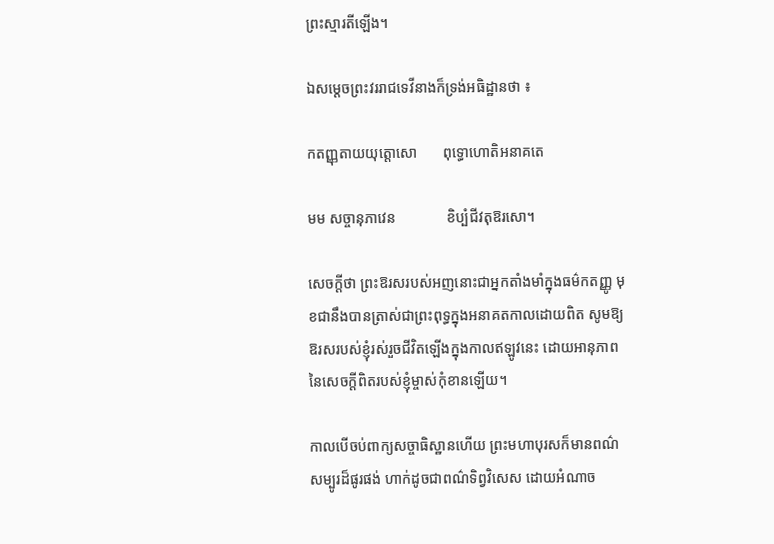ព្រះស្មារតីឡើង។

ឯសម្ដេចព្រះវររាជទេវីនាងក៏ទ្រង់អធិដ្ឋានថា ៖

កតញ្ញុតាយយុត្តោសោ       ពុទ្ធោហោតិអនាគតេ

មម សច្ចានុភាវេន              ខិប្បំជីវតុឱរសោ។

សេចក្ដីថា ព្រះឱរសរបស់អញនោះជាអ្នកតាំងមាំក្នុងធម៌កតញ្ញូ មុខជានឹងបានត្រាស់ជាព្រះពុទ្ធក្នុងអនាគតកាលដោយពិត សូមឱ្យឱរសរបស់ខ្ញុំរស់រួចជីវិតឡើងក្នុងកាលឥឡូវនេះ ដោយអានុភាពនៃសេចក្ដីពិតរបស់ខ្ញុំម្ចាស់កុំខានឡើយ។

កាលបើចប់ពាក្យសច្ចាធិស្ឋានហើយ ព្រះមហាបុរសក៏មានពណ៌សម្បូរដ៏ផូរផង់ ហាក់ដូចជាពណ៌ទិព្វវិសេស ដោយអំណាច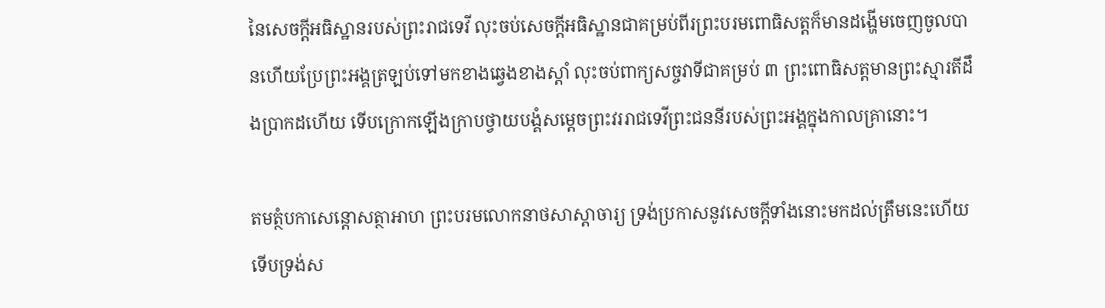នៃសេចក្ដីអធិស្ឋានរបស់ព្រះរាជទេវី លុះចប់សេចក្ដីអធិស្ឋានជាគម្រប់ពីរព្រះបរមពោធិសត្តក៏មានដង្ហើមចេញចូលបានហើយប្រែព្រះអង្គត្រឡប់ទៅមកខាងឆ្វេងខាងស្ដាំ លុះចប់ពាក្យសច្ចវាទីជាគម្រប់ ៣ ព្រះពោធិសត្តមានព្រះស្មារតីដឹងប្រាកដហើយ ទើបក្រោកឡើងក្រាបថ្វាយបង្គំសម្ដេចព្រះវររាជទេវីព្រះជននីរបស់ព្រះអង្គក្នុងកាលគ្រានោះ។

តមត្ថំបកាសេន្តោសត្ថាអាហ ព្រះបរមលោកនាថសាស្ដាចារ្យ ទ្រង់ប្រកាសនូវសេចក្ដីទាំងនោះមកដល់ត្រឹមនេះហើយទើបទ្រង់ស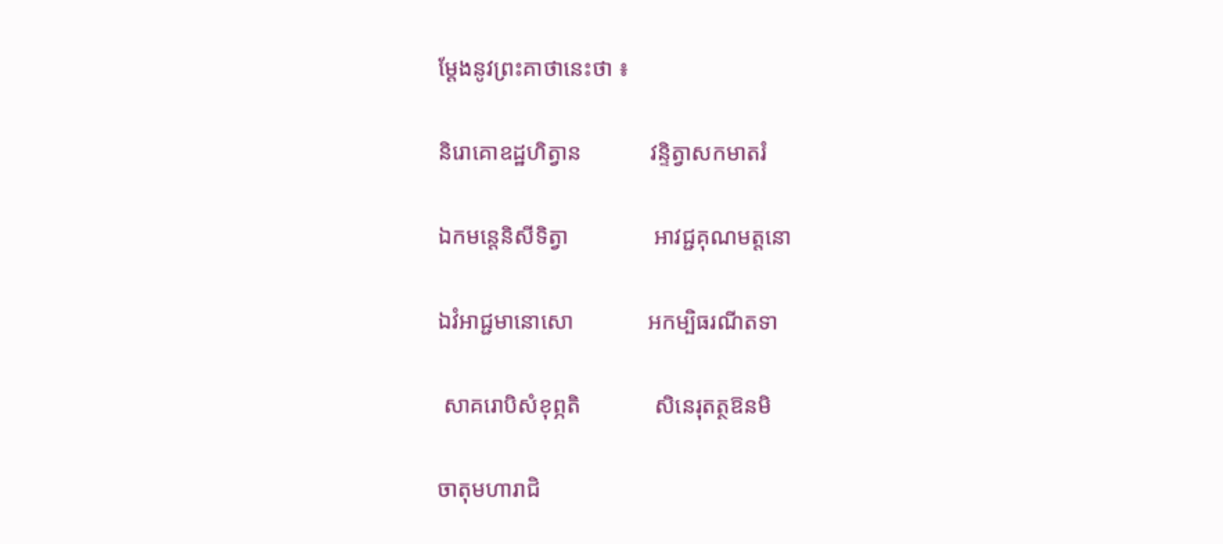ម្ដែងនូវព្រះគាថានេះថា ៖

និរោគោឧដ្ឋហិត្វាន            វន្ទិត្វាសកមាតរំ

ឯកមន្តេនិសីទិត្វា               អាវជ្ជគុណមត្តនោ

ឯវំអាជ្ជមានោសោ             អកម្បិធរណីតទា

 សាគរោបិសំខុព្ភតិ             សិនេរុតត្ថឱនមិ

ចាតុមហារាជិ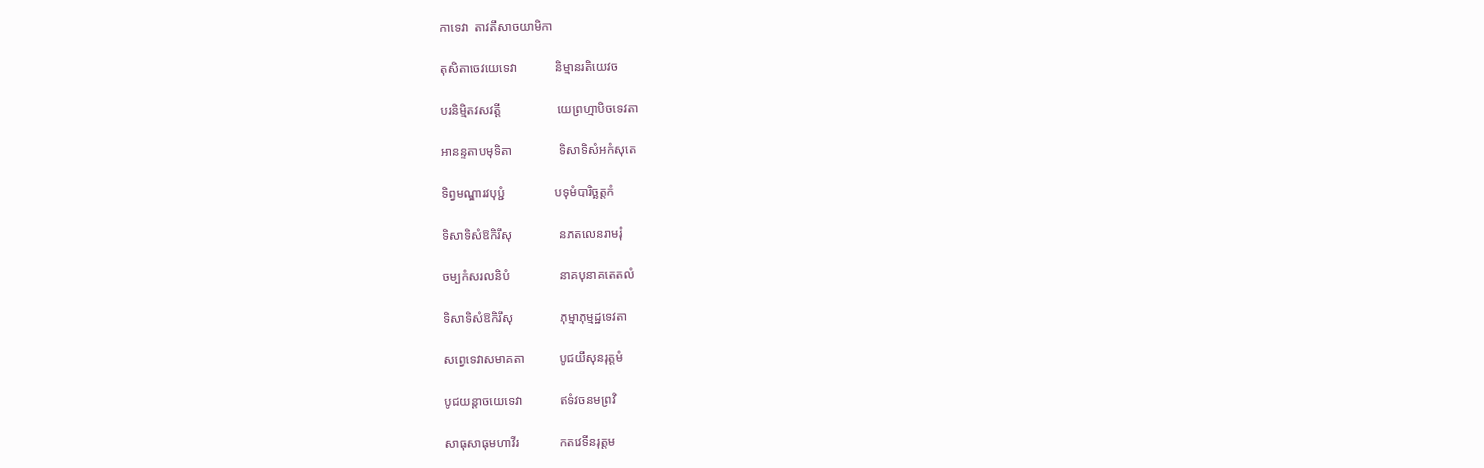កាទេវា  តាវតឹសាចយាមិកា

តុសិតាចេវយេទេវា            និម្មានរតិយេវច

បរនិម្មិតវសវត្តី                  យេព្រហ្មាបិចទេវតា

អានន្ទតាបមុទិតា               ទិសាទិសំអកំសុតេ

ទិព្វមណ្ឌារវបុប្ជំ                បទុមំបារិច្ឆត្តកំ

ទិសាទិសំឱកិរឹសុ               នភតលេនរាមរុំ

ចម្បកំសរលនិបំ                នាគបុនាគតេតលំ

ទិសាទិសំឱកិរឹសុ               ភុម្មាភុម្មដ្ឋទេវតា

សព្វេទេវាសមាគតា           បូជយឹសុនរុត្តមំ

បូជយន្តាចយេទេវា            ឥទំវចនមព្រវិ

សាធុសាធុមហាវីរ             កតវេទីនរុត្តម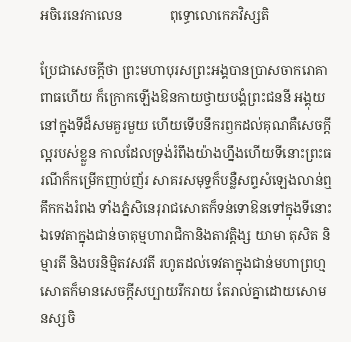អចិរេនេវកាលេន              ពុទ្ធោលោកេភវិស្សតិ

ប្រែជាសេចក្ដីថា ព្រះមហាបុរសព្រះអង្គបានប្រាសចាករោគាពាធហើយ ក៏ក្រោកឡើងឱនកាយថ្វាយបង្គំព្រះជននី អង្គុយនៅក្នុងទីដ៏សមគួរមួយ ហើយទើបនឹករឭកដល់គុណគឺសេចក្ដីល្អរបស់ខ្លួន កាលដែលទ្រង់រំពឹងយ៉ាងហ្នឹងហើយទីនោះព្រះធរណីក៏កម្រើកញាប់ញ័រ សាគរសមុទ្ទក៏បន្លឺសព្ទសំឡេងលាន់ឮគឹកកងរំពង ទាំងភ្នំសិនេរុរាជសោតក៏ទន់ទោឱនទៅក្នុងទីនោះ ឯទេវតាក្នុងជាន់ចាតុម្មហារាជិកានិងតាវត្តិង្ស យាមា តុសិត និម្មារតី និងបរនិម្មិតវសវតី រហូតដល់ទេវតាក្នុងជាន់មហាព្រហ្មសោតក៏មានសេចក្ដីសប្បាយរីករាយ តែរាល់គ្នាដោយសោមនស្សចិ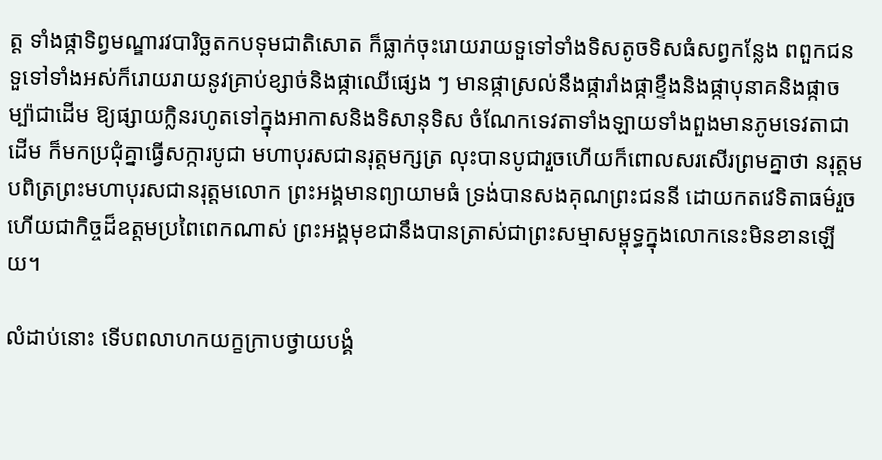ត្ត ទាំងផ្កាទិព្វមណ្ឌារវបារិច្ឆតកបទុមជាតិសោត ក៏ធ្លាក់ចុះរោយរាយទួទៅទាំងទិសតូចទិសធំសព្វកន្លែង ពពួកជនទួទៅទាំងអស់ក៏រោយរាយនូវគ្រាប់ខ្សាច់និងផ្កាឈើផ្សេង ៗ មានផ្កាស្រល់នឹងផ្ការាំងផ្កាខ្ទឹងនិងផ្កាបុនាគនិងផ្កាចម្ប៉ាជាដើម ឱ្យផ្សាយក្លិនរហូតទៅក្នុងអាកាសនិងទិសានុទិស ចំណែកទេវតាទាំងឡាយទាំងពួងមានភូមទេវតាជាដើម ក៏មកប្រជុំគ្នាធ្វើសក្ការបូជា មហាបុរសជានរុត្តមក្សត្រ លុះបានបូជារួចហើយក៏ពោលសរសើរព្រមគ្នាថា នរុត្តមបពិត្រព្រះមហាបុរសជានរុត្តមលោក ព្រះអង្គមានព្យាយាមធំ ទ្រង់បានសងគុណព្រះជននី ដោយកតវេទិតាធម៌រួចហើយជាកិច្ចដ៏ឧត្តមប្រពៃពេកណាស់ ព្រះអង្គមុខជានឹងបានត្រាស់ជាព្រះសម្មាសម្ពុទ្ធក្នុងលោកនេះមិនខានឡើយ។

លំដាប់នោះ ទើបពលាហកយក្ខក្រាបថ្វាយបង្គំ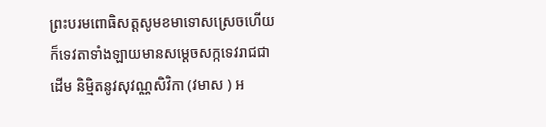ព្រះបរមពោធិសត្តសូមខមាទោសស្រេចហើយ ក៏ទេវតាទាំងឡាយមានសម្ដេចសក្កទេវរាជជាដើម និម្មិតនូវសុវណ្ណសិវិកា (វមាស ) អ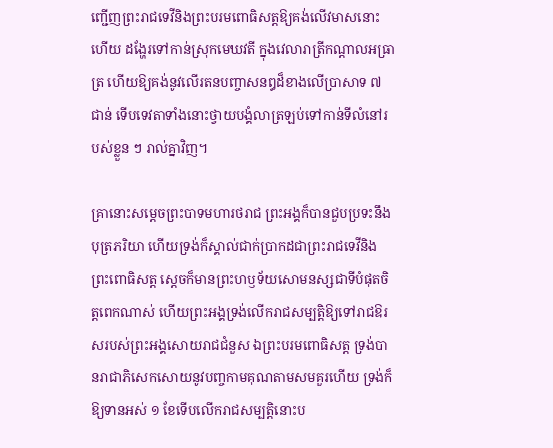ញ្ជើញព្រះរាជទេវីនិងព្រះបរមពោធិសត្តឱ្យគង់លើវមាសនោះហើយ ដង្ហែរទៅកាន់ស្រុកមេឃវតី ក្នុងវេលារាត្រីកណ្ដាលអធ្រាត្រ ហើយឱ្យគង់នូវលើរតនបញ្ចាសនឰដ៏ខាងលើប្រាសាទ ៧ ជាន់ ទើបទេវតាទាំងនោះថ្វាយបង្គំលាត្រឡប់ទៅកាន់ទីលំនៅរបស់ខ្លួន ៗ រាល់គ្នាវិញ។

គ្រានោះសម្ដេចព្រះបាទមហារថរាជ ព្រះអង្គក៏បានជួបប្រទះនឹងបុត្រភរិយា ហើយទ្រង់ក៏ស្គាល់ជាក់ប្រាកដជាព្រះរាជទេវីនិងព្រះពោធិសត្ត ស្ដេចក៏មានព្រះហឫទ័យសោមនស្សជាទីបំផុតចិត្តពេកណាស់ ហើយព្រះអង្គទ្រង់លើករាជសម្បត្តិឱ្យទៅរាជឱរសរបស់ព្រះអង្គសោយរាជជំនួស ឯព្រះបរមពោធិសត្ត ទ្រង់បានរាជាភិសេកសោយនូវបញ្ចកាមគុណតាមសមគួរហើយ ទ្រង់ក៏ឱ្យទានអស់ ១ ខែទើបលើករាជសម្បត្តិនោះប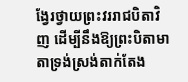ង្វែរថ្វាយព្រះវររាជបិតាវិញ ដើម្បីនឹងឱ្យព្រះបិតាមាតាទ្រង់ស្រង់តាក់តែង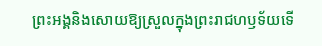ព្រះអង្គនិងសោយឱ្យស្រួលក្នុងព្រះរាជហឫទ័យទើ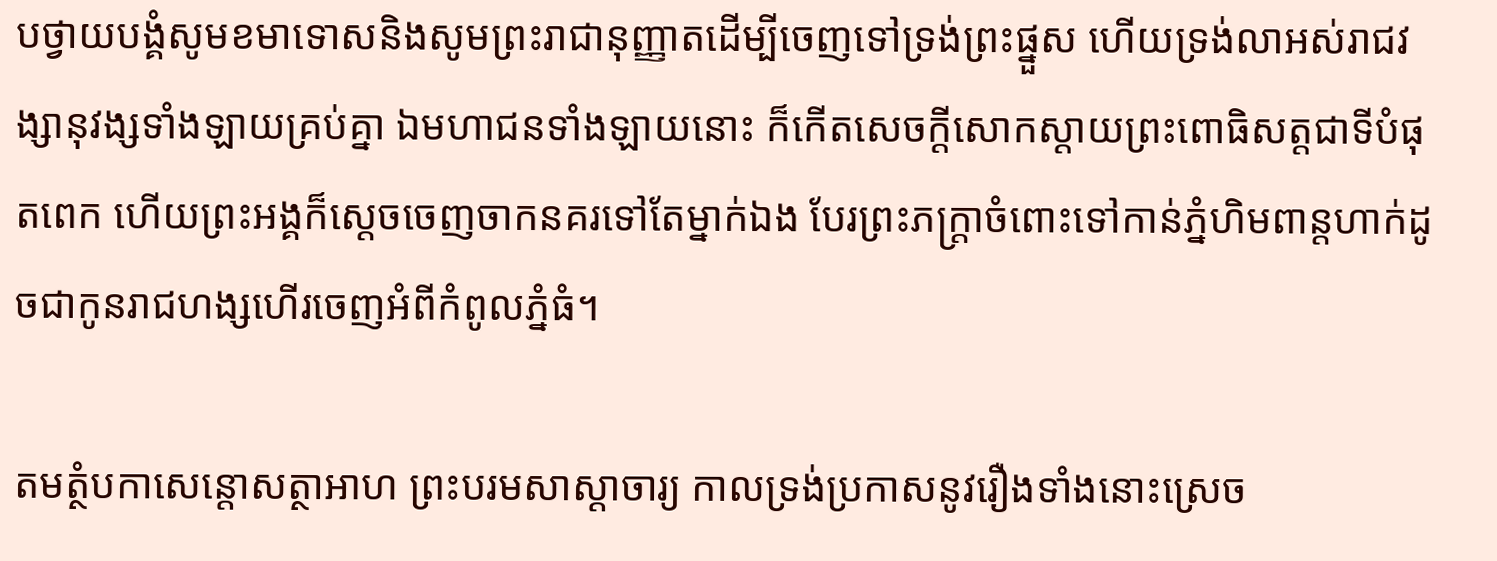បថ្វាយបង្គំសូមខមាទោសនិងសូមព្រះរាជានុញ្ញាតដើម្បីចេញទៅទ្រង់ព្រះផ្នួស ហើយទ្រង់លាអស់រាជវង្សានុវង្សទាំងឡាយគ្រប់គ្នា ឯមហាជនទាំងឡាយនោះ ក៏កើតសេចក្ដីសោកស្ដាយព្រះពោធិសត្តជាទីបំផុតពេក ហើយព្រះអង្គក៏ស្ដេចចេញចាកនគរទៅតែម្នាក់ឯង បែរព្រះភក្រ្តាចំពោះទៅកាន់ភ្នំហិមពាន្តហាក់ដូចជាកូនរាជហង្សហើរចេញអំពីកំពូលភ្នំធំ។

តមត្ថំបកាសេន្តោសត្ថាអាហ ព្រះបរមសាស្ដាចារ្យ កាលទ្រង់ប្រកាសនូវរឿងទាំងនោះស្រេច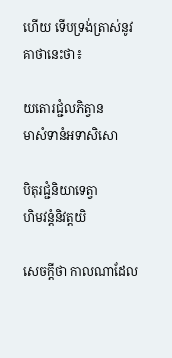ហើយ ទើបទ្រង់ត្រាស់នូវគាថានេះថា៖

យតោរជ្ជំលភិត្វាន             មាសំទានំអទាសិសោ

បិតុរជ្ជំនិយាទេត្វា              ហិមវន្តំនិវត្តយិ

សេចក្ដីថា កាលណាដែល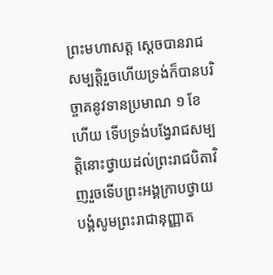ព្រះមហាសត្ត ស្ដេចបានរាជសម្បត្តិរួចហើយទ្រង់ក៏បានបរិច្ចាគនូវទានប្រមាណ ១ ខែហើយ ទើបទ្រង់បង្វែរាជសម្បត្តិនោះថ្វាយដល់ព្រះរាជបិតាវិញរួចទើបព្រះអង្គក្រាបថ្វាយបង្គំសូមព្រះរាជានុញ្ញាត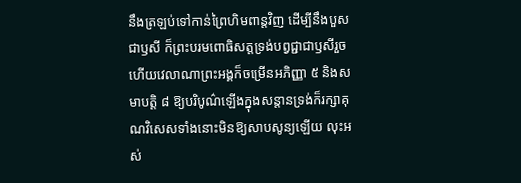នឹងត្រឡប់ទៅកាន់ព្រៃហិមពាន្តវិញ ដើម្បីនឹងបួសជាឫសី ក៏ព្រះបរមពោធិសត្តទ្រង់បព្វជ្ជាជាឫសីរួចហើយវេលាណាព្រះអង្គក៏ចម្រើនអភិញ្ញា ៥ និងសមាបត្តិ ៨ ឱ្យបរិបូណ៌ឡើងក្នុងសន្ដានទ្រង់ក៏រក្សាគុណវិសេសទាំងនោះមិនឱ្យសាបសូន្យឡើយ លុះអស់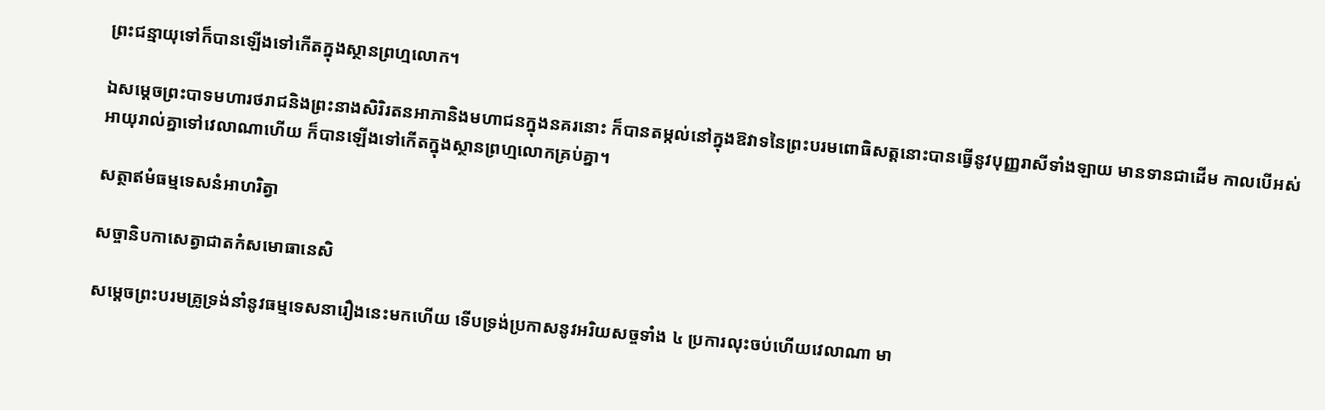ព្រះជន្មាយុទៅក៏បានឡើងទៅកើតក្នុងស្ថានព្រហ្មលោក។

ឯសម្ដេចព្រះបាទមហារថរាជនិងព្រះនាងសិរិរតនអាភានិងមហាជនក្នុងនគរនោះ ក៏បានតម្កល់នៅក្នុងឱវាទនៃព្រះបរមពោធិសត្តនោះបានធ្វើនូវបុញ្ញរាសីទាំងឡាយ មានទានជាដើម កាលបើអស់អាយុរាល់គ្នាទៅវេលាណាហើយ ក៏បានឡើងទៅកើតក្នុងស្ថានព្រហ្មលោកគ្រប់គ្នា។

សត្ថាឥមំធម្មទេសនំអាហរិត្វា

សច្ចានិបកាសេត្វាជាតកំសមោធានេសិ

សម្ដេចព្រះបរមគ្រូទ្រង់នាំនូវធម្មទេសនារឿងនេះមកហើយ ទើបទ្រង់ប្រកាសនូវអរិយសច្ចទាំង ៤ ប្រការលុះចប់ហើយវេលាណា មា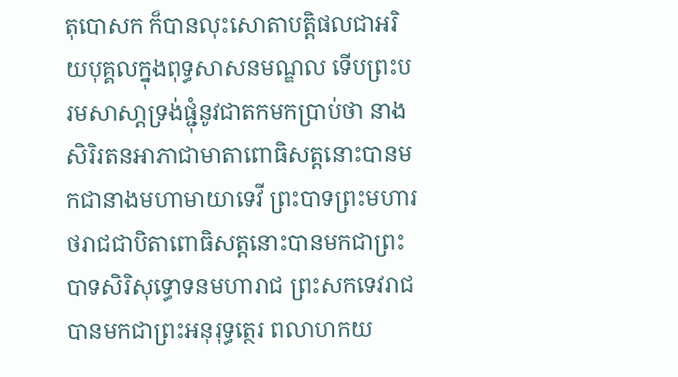តុបោសក ក៏បានលុះសោតាបត្តិផលជាអរិយបុគ្គលក្នុងពុទ្ធសាសនមណ្ឌល ទើបព្រះបរមសាសា្ដទ្រង់ផ្ជុំនូវជាតកមកប្រាប់ថា នាងសិរិរតនអាភាជាមាតាពោធិសត្តនោះបានមកជានាងមហាមាយាទេវី ព្រះបាទព្រះមហារថរាជជាបិតាពោធិសត្តនោះបានមកជាព្រះបាទសិរិសុទ្ធោទនមហារាជ ព្រះសកទេវរាជបានមកជាព្រះអនុរុទ្ធត្ថេរ ពលាហកយ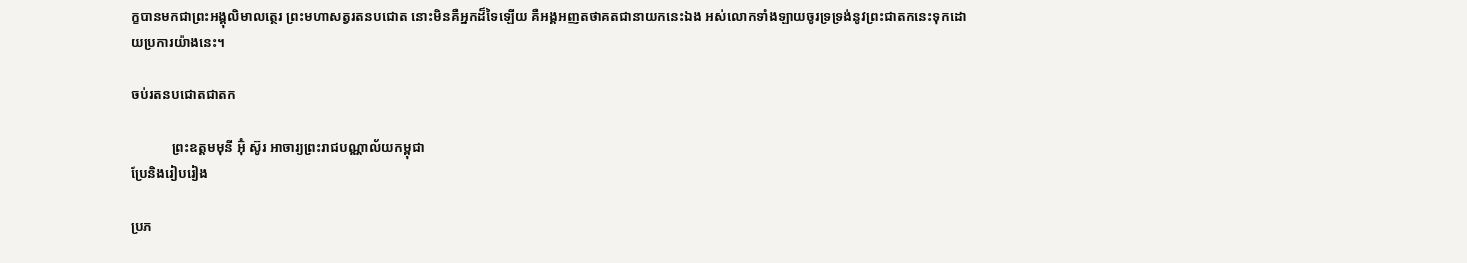ក្ខបានមកជាព្រះអង្គុលិមាលត្ថេរ ព្រះមហាសត្វរតនបជោត នោះមិនគឺអ្នកដ៏ទៃឡើយ គឺអង្គអញតថាគតជានាយកនេះឯង អស់លោកទាំងឡាយចូរទ្រទ្រង់នូវព្រះជាតកនេះទុកដោយប្រការយ៉ាងនេះ។

ចប់រតនបជោតជាតក

            ព្រះឧត្ដមមុនី អ៊ុំ ស៊ូរ អាចារ្យព្រះរាជបណ្ណាល័យកម្ពុជា
ប្រែនិងរៀបរៀង

ប្រភ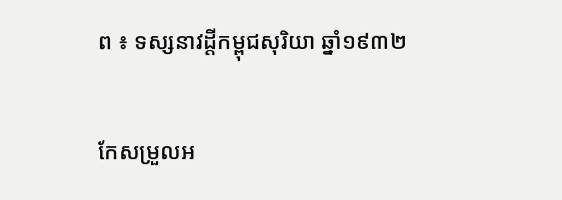ព ៖ ទស្សនាវដ្ដីកម្ពុជសុរិយា ឆ្នាំ១៩៣២

កែសម្រួលអ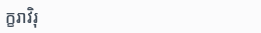ក្ខរាវិរុ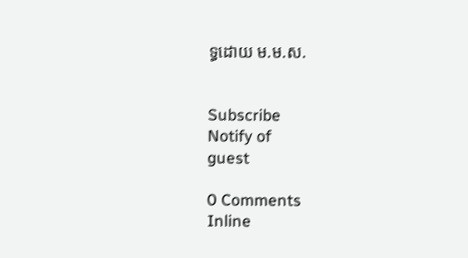ទ្ធដោយ ម.ម.ស.


Subscribe
Notify of
guest

0 Comments
Inline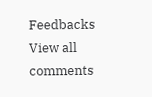Feedbacks
View all comments